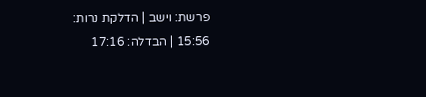פרשת: וישב | הדלקת נרות: 15:56 | הבדלה: 17:16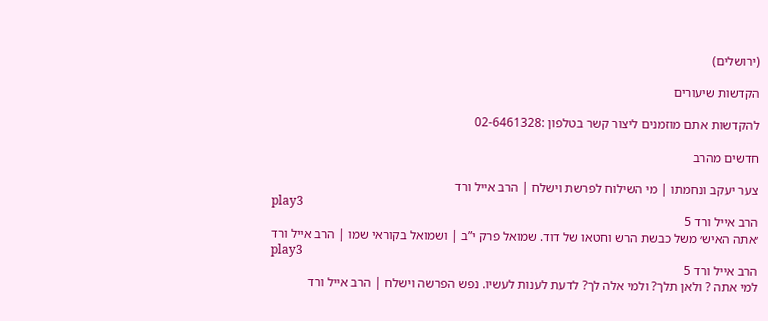(ירושלים)

הקדשות שיעורים

להקדשות אתם מוזמנים ליצור קשר בטלפון :02-6461328

חדשים מהרב

צער יעקב ונחמתו | מי השילוח לפרשת וישלח | הרב אייל ורד
play3
הרב אייל ורד 5
׳אתה האיש׳ משל כבשת הרש וחטאו של דוד. שמואל פרק י”ב | ושמואל בקוראי שמו | הרב אייל ורד
play3
הרב אייל ורד 5
למי אתה ? ולאן תלך? ולמי אלה לך? לדעת לענות לעשיו. נפש הפרשה וישלח | הרב אייל ורד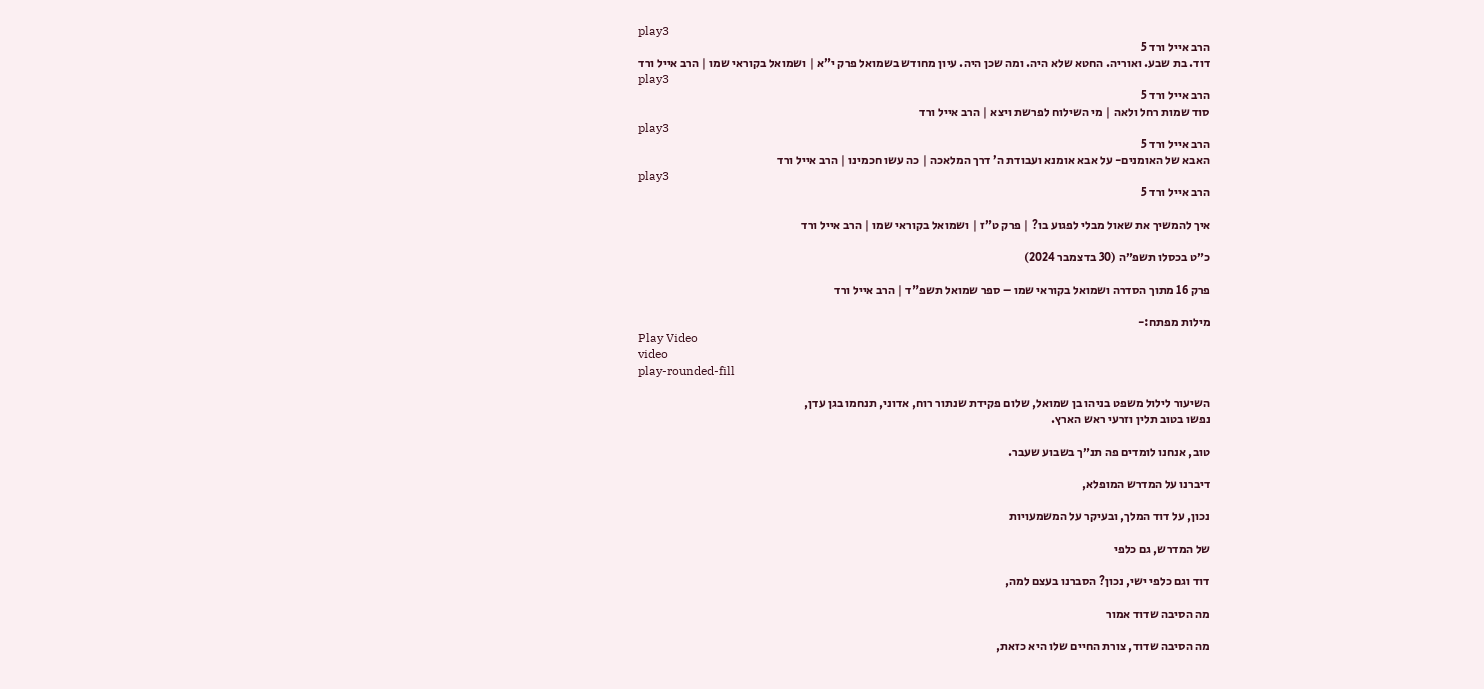play3
הרב אייל ורד 5
דוד. בת שבע. ואוריה. החטא שלא היה. ומה שכן היה. עיון מחודש בשמואל פרק י”א | ושמואל בקוראי שמו | הרב אייל ורד
play3
הרב אייל ורד 5
סוד שמות רחל ולאה | מי השילוח לפרשת ויצא | הרב אייל ורד
play3
הרב אייל ורד 5
האבא של האומנים- על אבא אומנא ועבודת ה’ דרך המלאכה | כה עשו חכמינו | הרב אייל ורד
play3
הרב אייל ורד 5

איך להמשיך את שאול מבלי לפגוע בו? | פרק ט”ז | ושמואל בקוראי שמו | הרב אייל ורד

כ״ט בכסלו תשפ״ה (30 בדצמבר 2024)

פרק 16 מתוך הסדרה ושמואל בקוראי שמו – ספר שמואל תשפ"ד | הרב אייל ורד

מילות מפתח:-
Play Video
video
play-rounded-fill

השיעור לילול משפט בניהו בן שמואל, שלום פקידת שנתור רוח, אדוני, תנחמו בגן עדן,
נפשו בטוב תלין וזרעי ראש הארץ.

טוב, אנחנו לומדים פה תנ״ך בשבוע שעבר.

דיברנו על המדרש המופלא,

נכון, על דוד המלך, ובעיקר על המשמעויות

של המדרש, גם כלפי

דוד וגם כלפי ישי, נכון? הסברנו בעצם למה,

מה הסיבה שדוד אמור

מה הסיבה שדוד, צורת החיים שלו היא כזאת,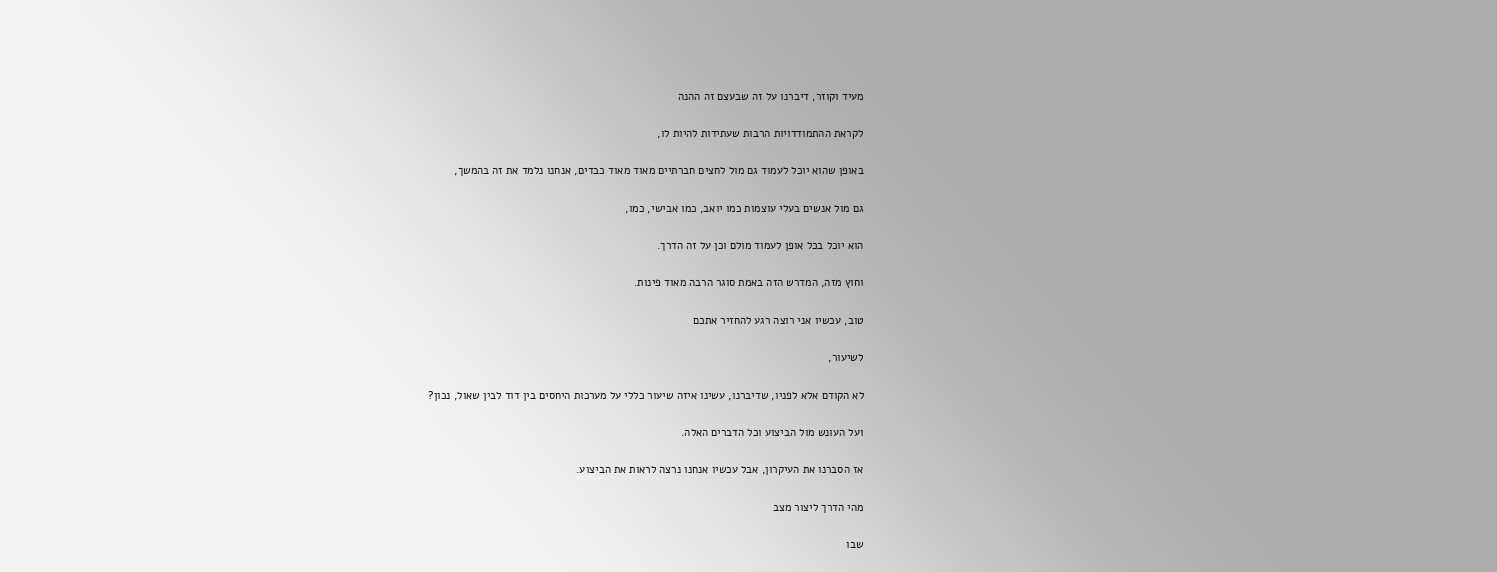מעיד וקוזר, דיברנו על זה שבעצם זה ההנה

לקראת ההתמודדויות הרבות שעתידות להיות לו,

באופן שהוא יוכל לעמוד גם מול לחצים חברתיים מאוד מאוד כבדים, אנחנו נלמד את זה בהמשך,

גם מול אנשים בעלי עוצמות כמו יואב, כמו אבישי, כמו,

הוא יוכל בכל אופן לעמוד מולם וכן על זה הדרך.

וחוץ מזה, המדרש הזה באמת סוגר הרבה מאוד פינות.

טוב, עכשיו אני רוצה רגע להחזיר אתכם

לשיעור,

לא הקודם אלא לפניו, שדיברנו, עשינו איזה שיעור כללי על מערכות היחסים בין דוד לבין שאול, נכון?

ועל העונש מול הביצוע וכל הדברים האלה.

אז הסברנו את העיקרון, אבל עכשיו אנחנו נרצה לראות את הביצוע.

מהי הדרך ליצור מצב

שבו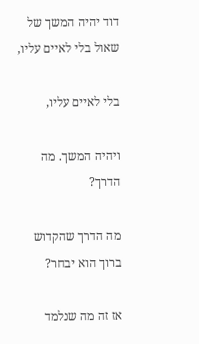דוד יהיה המשך של שאול בלי לאיים עליו,

בלי לאיים עליו,

ויהיה המשך. מה הדרך?

מה הדרך שהקדוש ברוך הוא יבחר?

אז זה מה שנלמד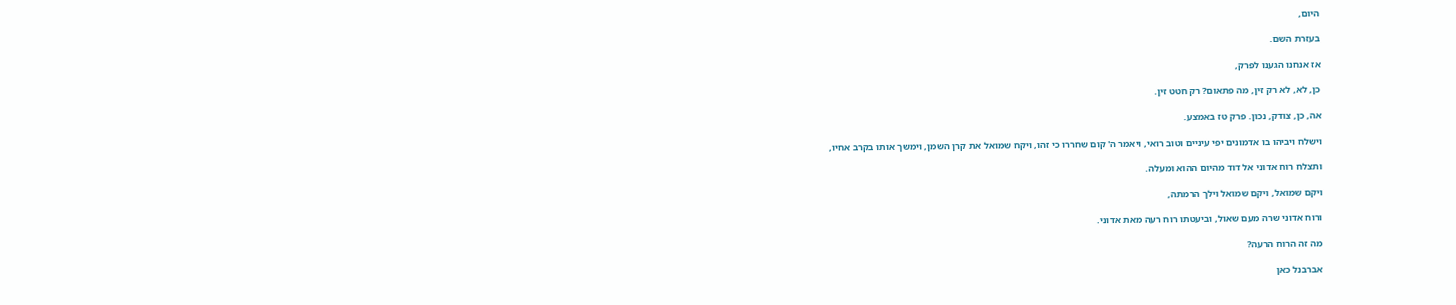היום,

בעזרת השם.

אז אנחנו הגענו לפרק,

כן, לא, לא רק זין, מה פתאום? רק חטט זין.

אה, כן, צודק, נכון. פרק טז באמצע.

וישלח ויביהו בו אדמונים יפי עיניים וטוב רואי, ויאמר ה' קום שחררו כי זהו, ויקח שמואל את קרן השמן, וימשך אותו בקרב אחיו,

ותצלח רוח אדוני אל דוד מהיום ההוא ומעלה.

ויקם שמואל, ויקם שמואל וילך הרמתה,

ורוח אדוני שרה מעם שאול, וביעטתו רוח רעה מאת אדוני.

מה זה הרוח הרעה?

אברבנל כאן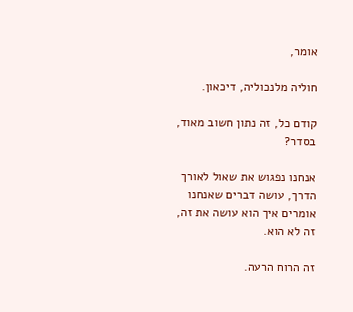אומר,

חוליה מלנכוליה, דיכאון.

קודם כל, זה נתון חשוב מאוד, בסדר?

אנחנו נפגוש את שאול לאורך הדרך, עושה דברים שאנחנו אומרים איך הוא עושה את זה, זה לא הוא.

זה הרוח הרעה.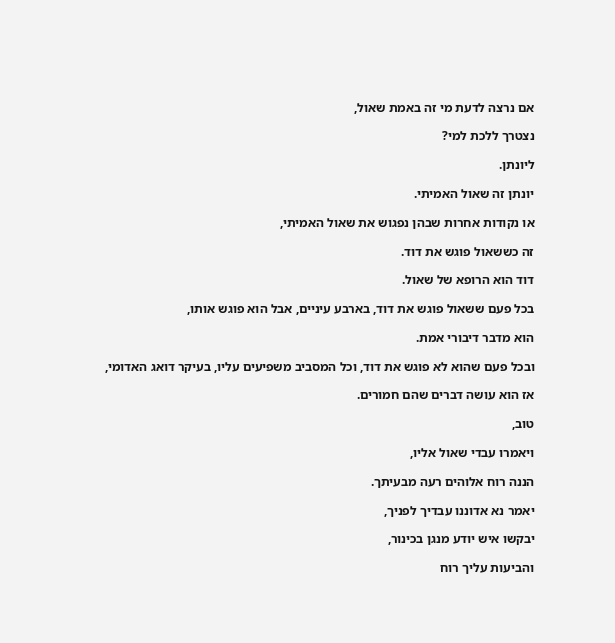אם נרצה לדעת מי זה באמת שאול,

נצטרך ללכת למי?

ליונתן.

יונתן זה שאול האמיתי.

או נקודות אחרות שבהן נפגוש את שאול האמיתי,

זה כששאול פוגש את דוד.

דוד הוא הרופא של שאול.

בכל פעם ששאול פוגש את דוד, בארבע עיניים, אבל הוא פוגש אותו,

הוא מדבר דיבורי אמת.

ובכל פעם שהוא לא פוגש את דוד, וכל המסביב משפיעים עליו, בעיקר דואג האדומי,

אז הוא עושה דברים שהם חמורים.

טוב,

ויאמרו עבדי שאול אליו,

הננה רוח אלוהים רעה מבעיתך.

יאמר נא אדוננו עבדיך לפניך,

יבקשו איש יודע מנגן בכינור,

והביעות עליך רוח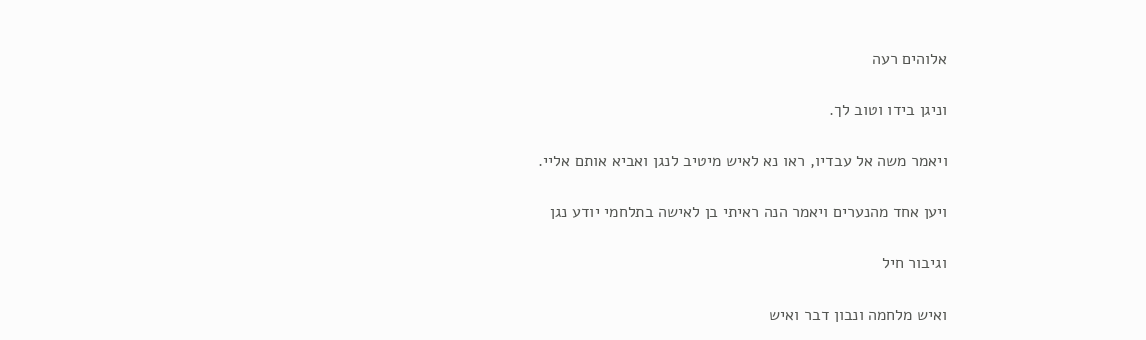אלוהים רעה

וניגן בידו וטוב לך.

ויאמר משה אל עבדיו, ראו נא לאיש מיטיב לנגן ואביא אותם אליי.

ויען אחד מהנערים ויאמר הנה ראיתי בן לאישה בתלחמי יודע נגן

וגיבור חיל

ואיש מלחמה ונבון דבר ואיש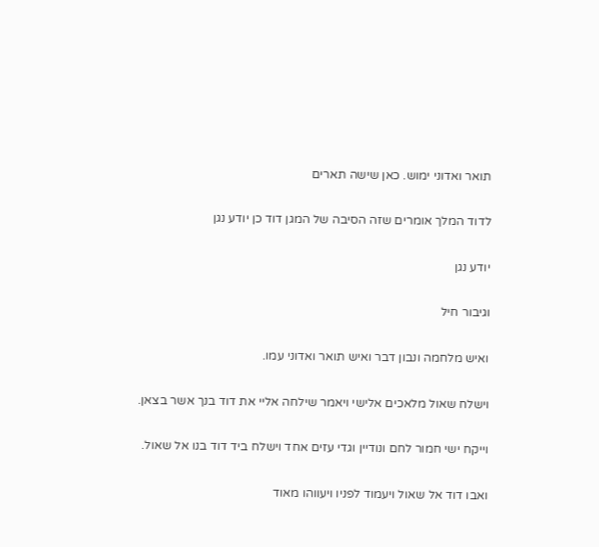תואר ואדוני ימוש. כאן שישה תארים

לדוד המלך אומרים שזה הסיבה של המגן דוד כן יודע נגן

יודע נגן

וגיבור חיל

ואיש מלחמה ונבון דבר ואיש תואר ואדוני עמו.

וישלח שאול מלאכים אלישי ויאמר שילחה אליי את דוד בנך אשר בצאן.

וייקח ישי חמור לחם ונודיין וגדי עזים אחד וישלח ביד דוד בנו אל שאול.

ואבו דוד אל שאול ויעמוד לפניו ויעווהו מאוד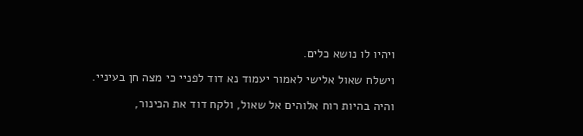ויהיו לו נושא כלים.

וישלח שאול אלישי לאמור יעמוד נא דוד לפניי כי מצה חן בעיניי.

והיה בהיות רוח אלוהים אל שאול, ולקח דוד את הכינור,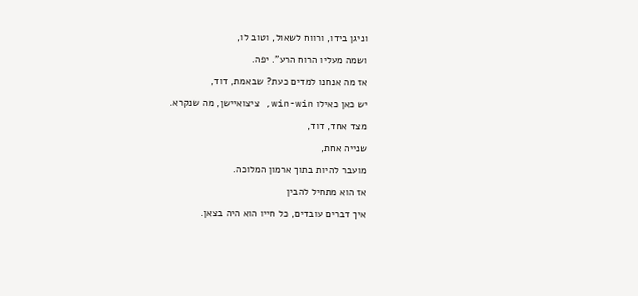וניגן בידו, ורווח לשאול, וטוב לו,

ושמה מעליו הרוח הרע". יפה.

אז מה אנחנו למדים כעת? שבאמת, דוד,

יש כאן כאילו win-win, ציצואיישן, מה שנקרא.

מצד אחד, דוד,

שנייה אחת,

מועבר להיות בתוך ארמון המלוכה.

אז הוא מתחיל להבין

איך דברים עובדים, כל חייו הוא היה בצאן.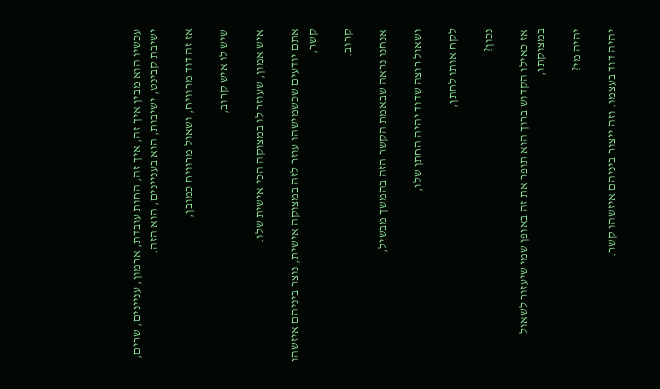עכשיו הוא מבין איך זה, איך זה, החות עובדת, ארמון, עניינים, שרים, ישיבת קבינט, ישיבות, הוא בעניינים, הוא הזה.

אז זה דוד מרוויח, ושאול מרוויח כמובן,

שיש לו איש קרוב,

איש אמון, שעוזר לו במצוקה הכי אישית שלו.

אתם יודעים שכשמישהו עוזר לזה במצוקה אישית, נוצר ביניהם איזשהו קשר,

קרוב.

אנחנו נראה שבאמת הקשר הזה בהמשך מבשיל,

ושאול רוצה שדוד יהיה החתן שלו,

לקח אותו לחתן,

נכון?

אז כאילו הקדוש ברוך הוא תופר את זה באופן שמי שיעזור לשאול במצוקתו,

יהיה מי?

יהיה דוד בעצמו. וזה ייצור ביניהם איזשהו קשר.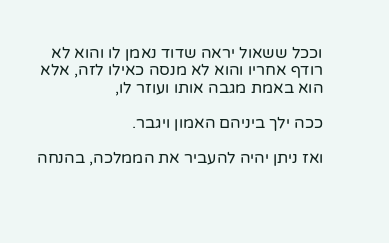וככל ששאול יראה שדוד נאמן לו והוא לא רודף אחריו והוא לא מנסה כאילו לזה, אלא הוא באמת מגבה אותו ועוזר לו,

ככה ילך ביניהם האמון ויגבר.

ואז ניתן יהיה להעביר את הממלכה, בהנחה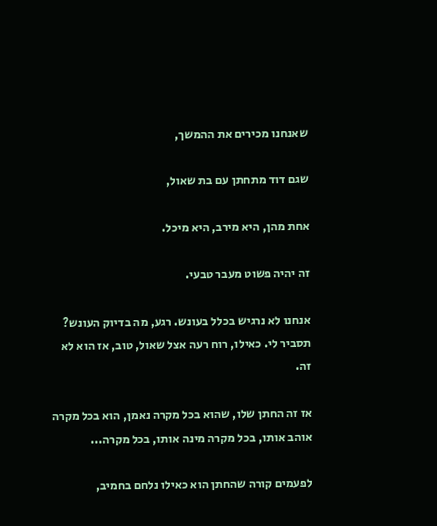שאנחנו מכירים את ההמשך,

שגם דוד מתחתן עם בת שאול,

אחת מהן, היא מירב, היא מיכל.

זה יהיה פשוט מעבר טבעי.

אנחנו לא נרגיש בכלל בעונש. רגע, מה בדיוק העונש? תסביר לי. כאילו, רוח רעה אצל שאול, טוב, אז הוא לא זה.

אז זה החתן שלו, שהוא בכל מקרה נאמן, הוא בכל מקרה אוהב אותו, בכל מקרה מינה אותו, בכל מקרה...

לפעמים קורה שהחתן הוא כאילו נלחם בחמיב,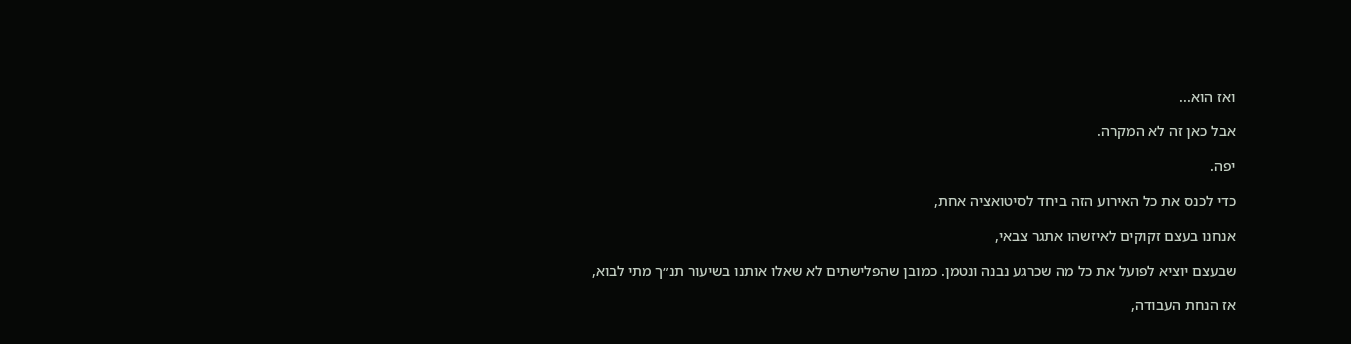ואז הוא...

אבל כאן זה לא המקרה.

יפה.

כדי לכנס את כל האירוע הזה ביחד לסיטואציה אחת,

אנחנו בעצם זקוקים לאיזשהו אתגר צבאי,

שבעצם יוציא לפועל את כל מה שכרגע נבנה ונטמן. כמובן שהפלישתים לא שאלו אותנו בשיעור תנ״ך מתי לבוא,

אז הנחת העבודה,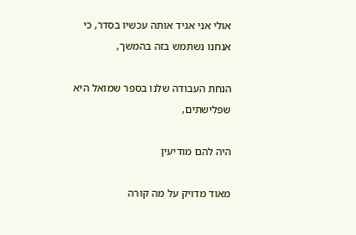אולי אני אגיד אותה עכשיו בסדר, כי אנחנו נשתמש בזה בהמשך,

הנחת העבודה שלנו בספר שמואל היא שפלישתים,

היה להם מודיעין

מאוד מדויק על מה קורה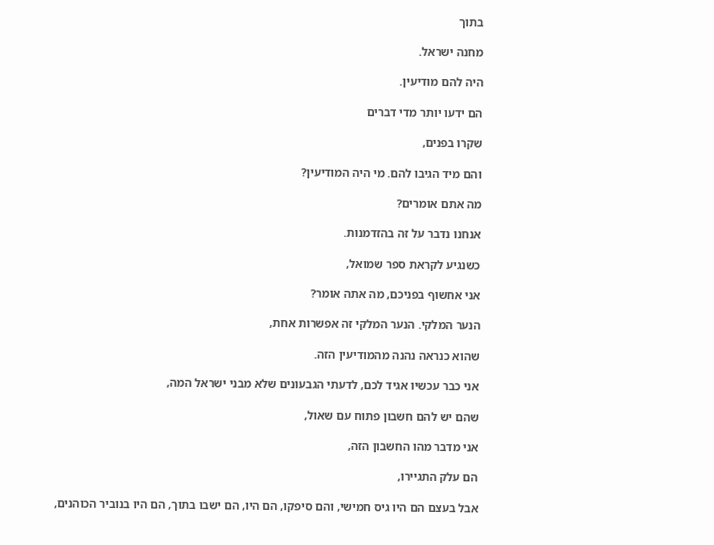בתוך

מחנה ישראל.

היה להם מודיעין.

הם ידעו יותר מדי דברים

שקרו בפנים,

והם מיד הגיבו להם. מי היה המודיעין?

מה אתם אומרים?

אנחנו נדבר על זה בהזדמנות.

כשנגיע לקראת ספר שמואל,

אני אחשוף בפניכם, מה אתה אומר?

הנער המלקי. הנער המלקי זה אפשרות אחת,

שהוא כנראה נהנה מהמודיעין הזה.

אני כבר עכשיו אגיד לכם, לדעתי הגבעונים שלא מבני ישראל המה,

שהם יש להם חשבון פתוח עם שאול,

אני מדבר מהו החשבון הזה,

הם עלק התגיירו,

אבל בעצם הם היו גיס חמישי, והם סיפקו, הם היו, הם ישבו בתוך, הם היו בנוביר הכוהנים,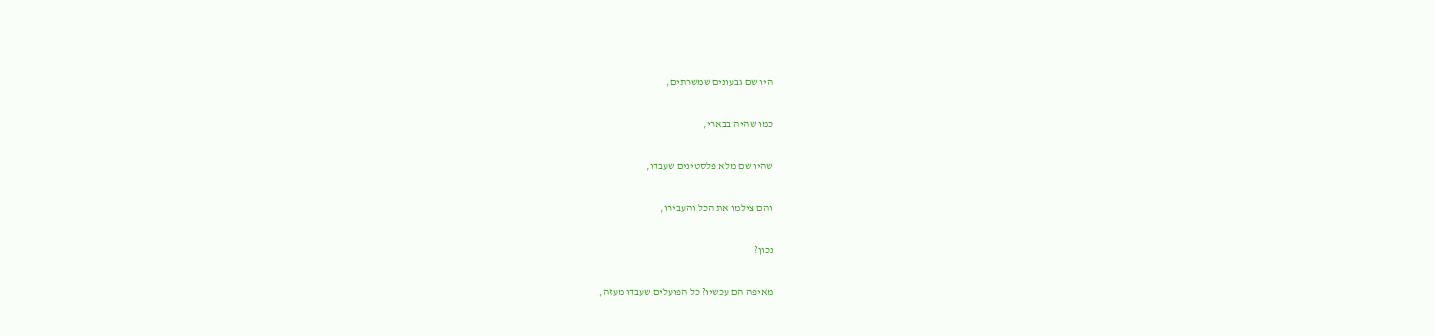היו שם גבעונים שמשרתים,

כמו שהיה בבארי,

שהיו שם מלא פלסטינים שעבדו,

והם צילמו את הכל והעבירו,

נכון?

מאיפה הם עכשיו? כל הפועלים שעבדו מעזה,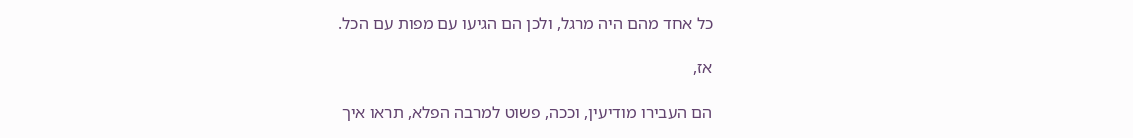כל אחד מהם היה מרגל, ולכן הם הגיעו עם מפות עם הכל.

אז,

הם העבירו מודיעין, וככה, פשוט למרבה הפלא, תראו איך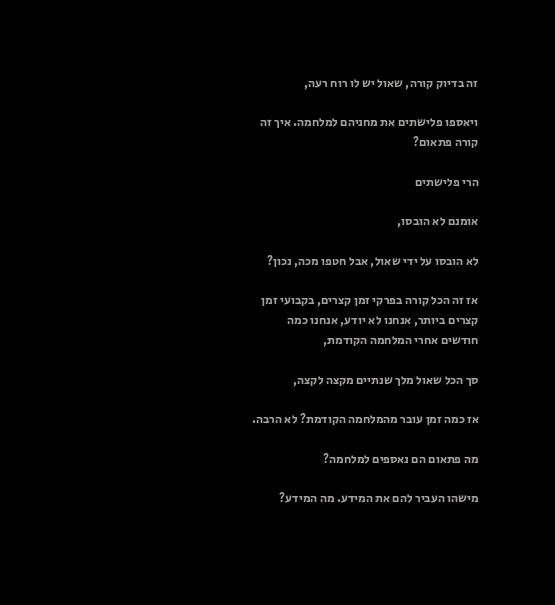זה בדיוק קורה, שאול יש לו רוח רעה,

ויאספו פלישתים את מחניהם למלחמה. איך זה קורה פתאום?

הרי פלישתים

אומנם לא הובסו,

לא הובסו על ידי שאול, אבל חטפו מכה, נכון?

אז זה הכל קורה בפרקי זמן קצרים, בקבועי זמן קצרים ביותר, אנחנו לא יודע, אנחנו כמה חודשים אחרי המלחמה הקודמת,

סך הכל שאול מלך שנתיים מקצה לקצה,

אז כמה זמן עובר מהמלחמה הקודמת? לא הרבה.

מה פתאום הם נאספים למלחמה?

מישהו העביר להם את המידע. מה המידע?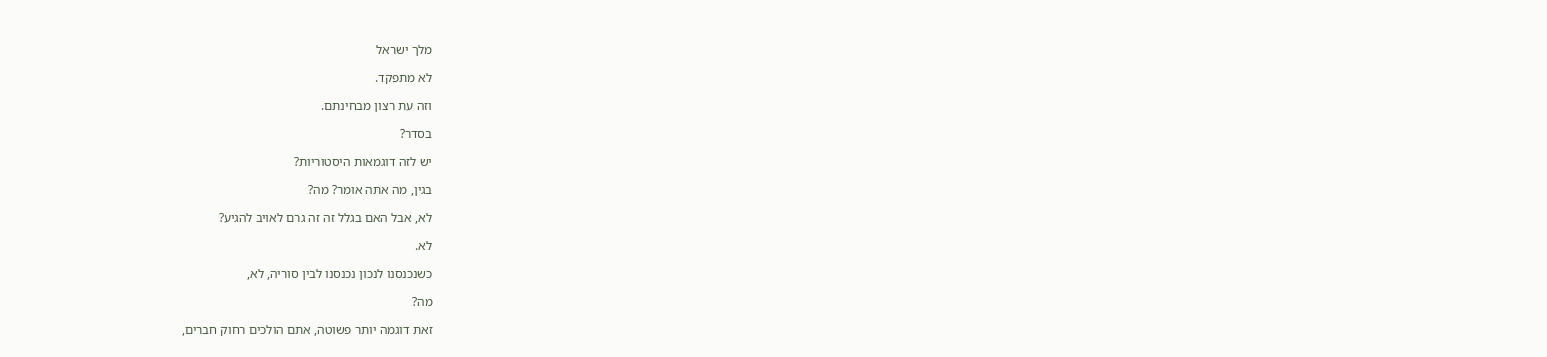מלך ישראל

לא מתפקד.

וזה עת רצון מבחינתם.

בסדר?

יש לזה דוגמאות היסטוריות?

בגין, מה אתה אומר? מה?

לא, אבל האם בגלל זה זה גרם לאויב להגיע?

לא.

כשנכנסנו לנכון נכנסנו לבין סוריה, לא,

מה?

זאת דוגמה יותר פשוטה, אתם הולכים רחוק חברים,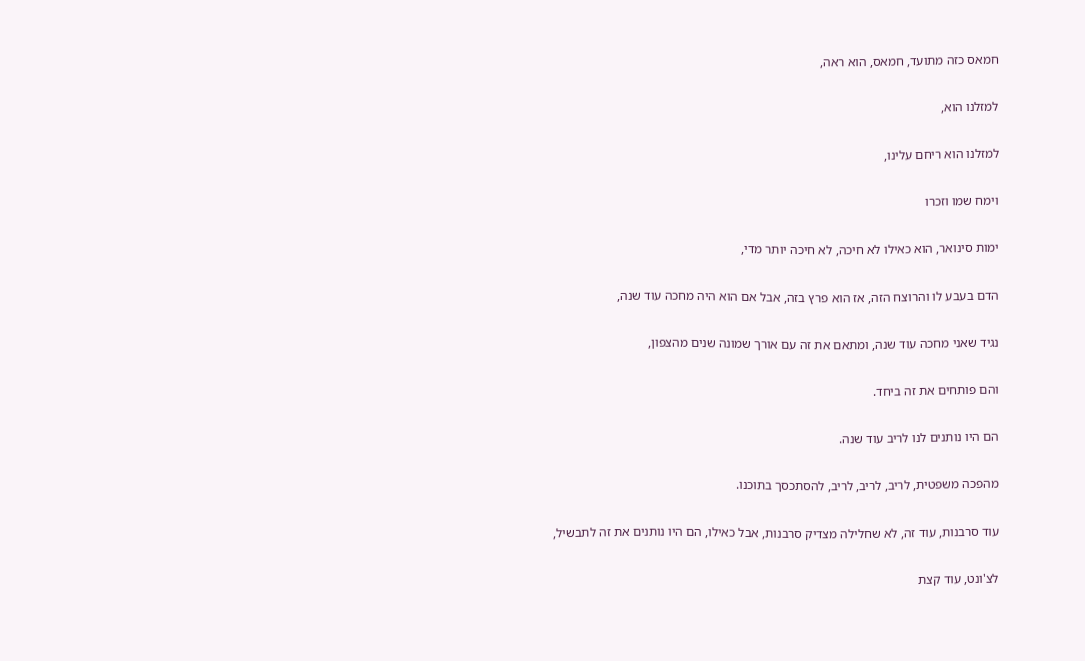חמאס כזה מתועד, חמאס, הוא ראה,

למזלנו הוא,

למזלנו הוא ריחם עלינו,

וימח שמו וזכרו

ימות סינואר, הוא כאילו לא חיכה, לא חיכה יותר מדי,

הדם בעבע לו והרוצח הזה, אז הוא פרץ בזה, אבל אם הוא היה מחכה עוד שנה,

נגיד שאני מחכה עוד שנה, ומתאם את זה עם אורך שמונה שנים מהצפון,

והם פותחים את זה ביחד.

הם היו נותנים לנו לריב עוד שנה.

מהפכה משפטית, לריב, לריב, לריב, להסתכסך בתוכנו.

עוד סרבנות, עוד זה, לא שחלילה מצדיק סרבנות, אבל כאילו, הם היו נותנים את זה לתבשיל,

לצ'ונט, עוד קצת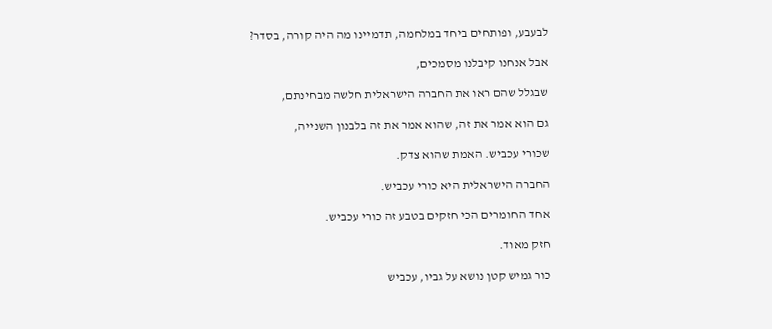לבעבע, ופותחים ביחד במלחמה, תדמיינו מה היה קורה, בסדר?

אבל אנחנו קיבלנו מסמכים,

שבגלל שהם ראו את החברה הישראלית חלשה מבחינתם,

גם הוא אמר את זה, שהוא אמר את זה בלבנון השנייה,

שכורי עכביש. האמת שהוא צדק.

החברה הישראלית היא כורי עכביש.

אחד החומרים הכי חזקים בטבע זה כורי עכביש.

חזק מאוד.

כור גמיש קטן נושא על גביו, עכביש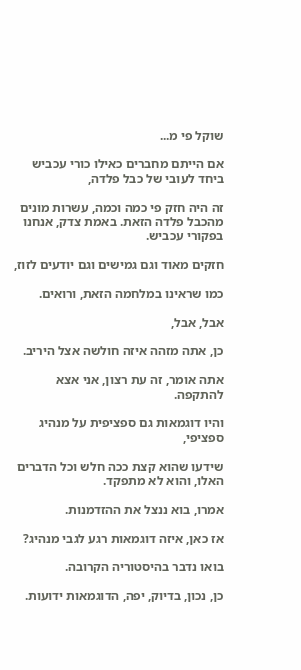שוקל פי מ...

אם הייתם מחברים כאילו כורי עכביש ביחד לעובי של כבל פלדה,

זה היה חזק פי כמה וכמה, עשרות מונים מהכבל פלדה הזאת. באמת צדק, אנחנו בפקורי עכביש.

חזקים מאוד וגם גמישים וגם יודעים לזוז,

כמו שראינו במלחמה הזאת, ורואים.

אבל, אבל,

כן, אתה מזהה איזה חולשה אצל היריב.

אתה אומר, זה עת רצון, אני אצא להתקפה.

והיו דוגמאות גם ספציפית על מנהיג ספציפי,

שידעו שהוא קצת ככה חלש וכל הדברים האלו, והוא לא מתפקד.

אמרו, בוא ננצל את ההזדמנות.

אז כאן, איזה דוגמאות רגע לגבי מנהיג?

בואו נדבר בהיסטוריה הקרובה.

כן, נכון, בדיוק, יפה, הדוגמאות ידועות.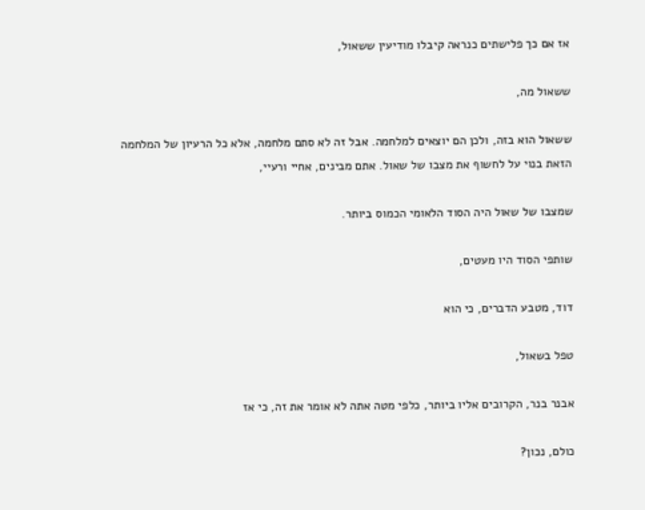אז אם כך פלישתים כנראה קיבלו מודיעין ששאול,

ששאול מה,

ששאול הוא בזה, ולכן הם יוצאים למלחמה. אבל זה לא סתם מלחמה, אלא כל הרעיון של המלחמה הזאת בנוי על לחשוף את מצבו של שאול. אתם מבינים, אחיי ורעיי,

שמצבו של שאול היה הסוד הלאומי הכמוס ביותר.

שותפי הסוד היו מעטים,

דוד, מטבע הדברים, כי הוא

טפל בשאול,

אבנר בנר, הקרובים אליו ביותר, כלפי מטה אתה לא אומר את זה, כי אז

כולם, נכון?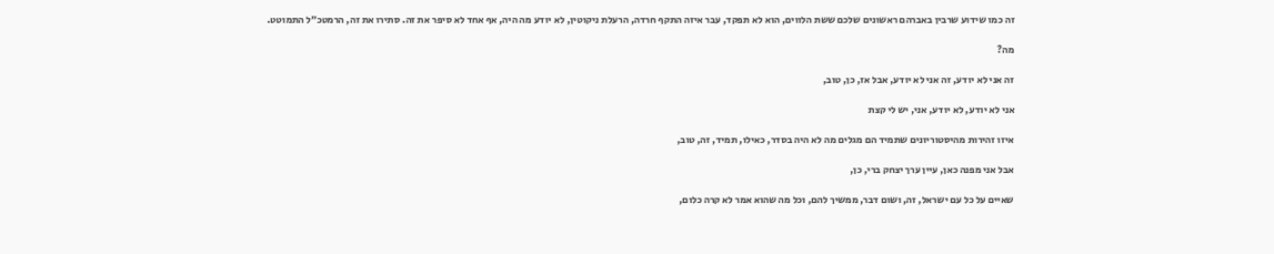זה כמו שידוע שרבין באברהם ראשונים שלכם ששת הלווים, הוא לא תפקד, עבר איזה התקף חרדה, הרעלת ניקוטין, לא יודע מה היה, אף אחד לא סיפר את זה. סתירו את זה, הרמטכ״ל התמוטט.

מה?

זה אני לא יודע, זה אני לא יודע, אבל אז, כן, טוב,

אני לא יודע, לא יודע, אני, יש לי קצת

איזו זהירות מהיסטוריונים שתמיד הם מגלים מה לא היה בסדר, כאילו, תמיד, זה, טוב,

אבל אני מפנה כאן, עיין ערך יצחק ברי, כן,

שאיים על כל עם ישראל, זה, ושום דבר, ממשיך להם, וכל מה שהוא אמר לא קרה כלום,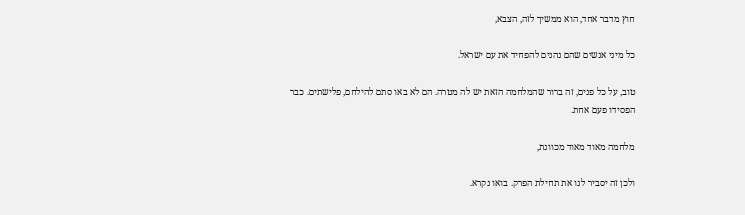חוץ מדבר אחד, הוא ממשיך לזה, הצבא,

כל מיני אנשים שהם נהנים להפחיד את עם ישראל.

טוב, על כל פנים, זה ברור שהמלחמה הזאת יש לה מטרה. הם לא באו סתם להילחם, פלישתים. כבר הפסידו פעם אחת.

מלחמה מאוד מאוד מכוונת,

ולכן זה יסביר לנו את תחילת הפרק. בואו נקרא.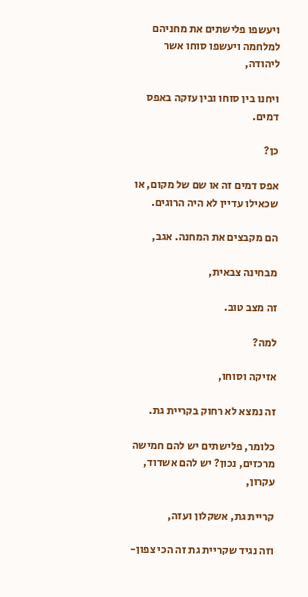ויעשפו פלישתים את מחניהם למלחמה ויעשפו סוחו אשר ליהודה,

ויחנו בין סוחו ובין עזקה באפס דמים.

כן?

אפס דמים זה או שם של מקום, או שכאילו עדיין לא היה הרוגים.

הם מקבצים את המחנה. אגב,

מבחינה צבאית,

זה מצב טוב.

למה?

אזיקה וסוחו,

זה נמצא לא רחוק בקריית גת.

כלומר, פלישתים יש להם חמישה מרכזים, נכון? יש להם אשדוד, עקרון,

קריית גת, אשקלון ועזה,

וזה נגיד שקריית גת זה הכי צפון-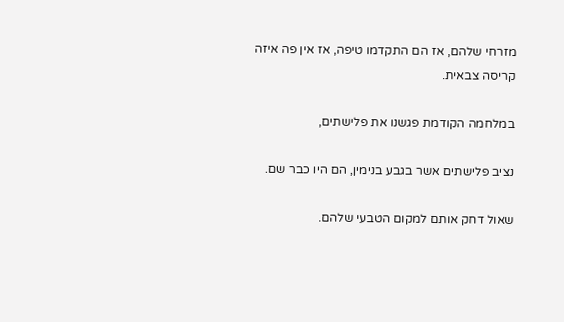מזרחי שלהם, אז הם התקדמו טיפה, אז אין פה איזה קריסה צבאית.

במלחמה הקודמת פגשנו את פלישתים,

נציב פלישתים אשר בגבע בנימין, הם היו כבר שם.

שאול דחק אותם למקום הטבעי שלהם.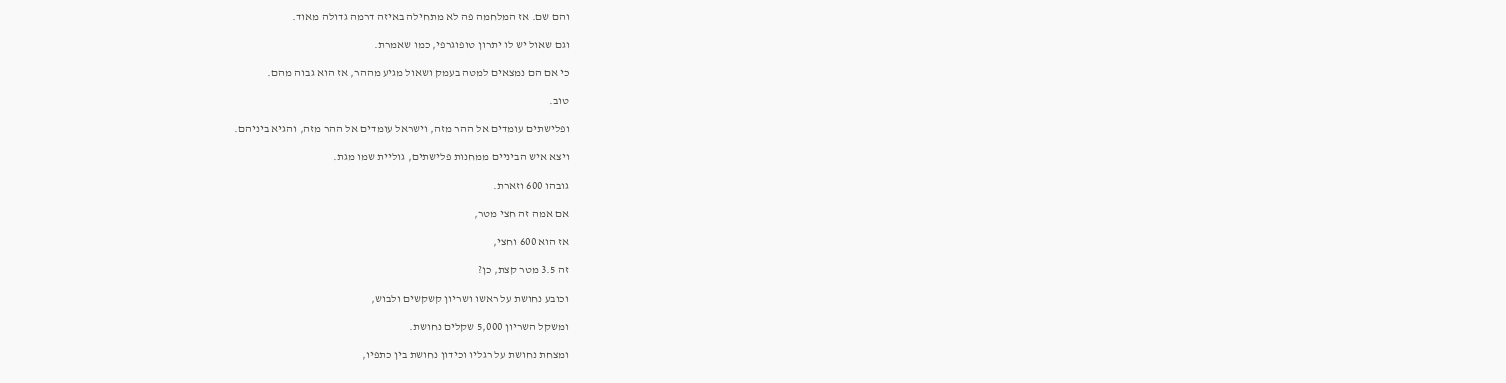והם שם. אז המלחמה פה לא מתחילה באיזה דרמה גדולה מאוד.

וגם שאול יש לו יתרון טופוגרפי, כמו שאמרת.

כי אם הם נמצאים למטה בעמק ושאול מגיע מההר, אז הוא גבוה מהם.

טוב.

ופלישתים עומדים אל ההר מזה, וישראל עומדים אל ההר מזה, והגיא ביניהם.

ויצא איש הביניים ממחנות פלישתים, גוליית שמו מגת.

גובהו 600 וזארת.

אם אמה זה חצי מטר,

אז הוא 600 וחצי,

זה 3.5 מטר קצת, כן?

וכובע נחושת על ראשו ושריון קשקשים ולבוש,

ומשקל השריון 5,000 שקלים נחושת.

ומצחת נחושת על רגליו וכידון נחושת בין כתפיו,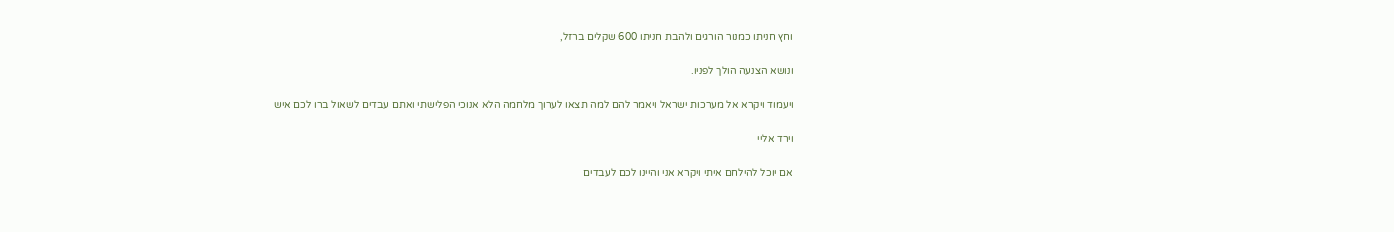וחץ חניתו כמנור הורגים ולהבת חניתו 600 שקלים ברזל,

ונושא הצנעה הולך לפניו.

ויעמוד ויקרא אל מערכות ישראל ויאמר להם למה תצאו לערוך מלחמה הלא אנוכי הפלישתי ואתם עבדים לשאול ברו לכם איש

וירד אליי

אם יוכל להילחם איתי ויקרא אני והיינו לכם לעבדים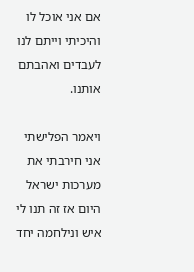אם אני אוכל לו והיכיתי וייתם לנו לעבדים ואהבתם אותנו.

ויאמר הפלישתי אני חירבתי את מערכות ישראל היום אז זה תנו לי איש ונילחמה יחד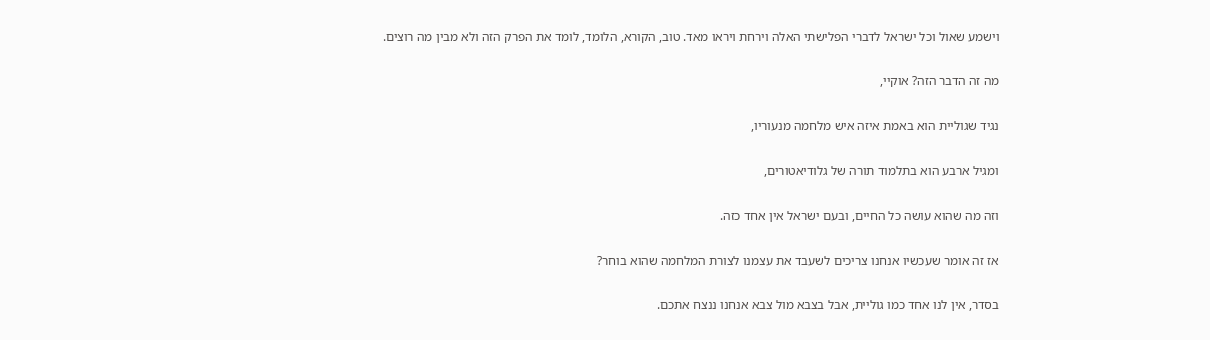וישמע שאול וכל ישראל לדברי הפלישתי האלה וירחת ויראו מאד. טוב, הקורא, הלומד, לומד את הפרק הזה ולא מבין מה רוצים.

מה זה הדבר הזה? אוקיי,

נגיד שגוליית הוא באמת איזה איש מלחמה מנעוריו,

ומגיל ארבע הוא בתלמוד תורה של גלודיאטורים,

וזה מה שהוא עושה כל החיים, ובעם ישראל אין אחד כזה.

אז זה אומר שעכשיו אנחנו צריכים לשעבד את עצמנו לצורת המלחמה שהוא בוחר?

בסדר, אין לנו אחד כמו גוליית, אבל בצבא מול צבא אנחנו ננצח אתכם.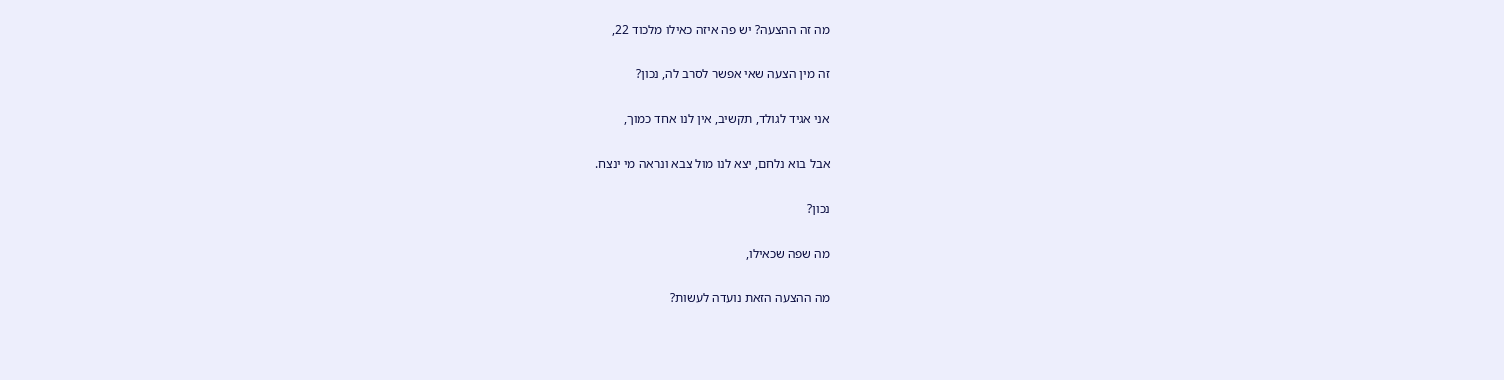מה זה ההצעה? יש פה איזה כאילו מלכוד 22,

זה מין הצעה שאי אפשר לסרב לה, נכון?

אני אגיד לגולד, תקשיב, אין לנו אחד כמוך,

אבל בוא נלחם, יצא לנו מול צבא ונראה מי ינצח.

נכון?

מה שפה שכאילו,

מה ההצעה הזאת נועדה לעשות?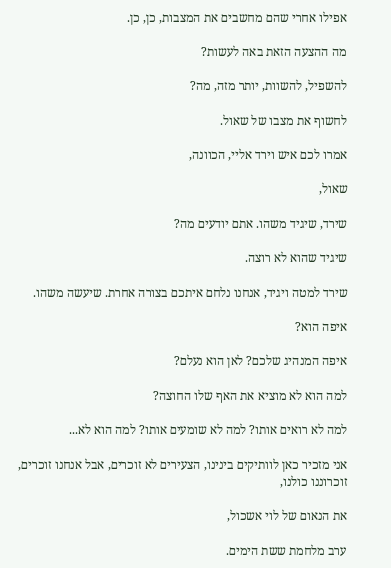אפילו אחרי שהם מחשבים את המצבות, כן, כן.

מה ההצעה הזאת באה לעשות?

להשפיל, להשוות, יותר מזה, מה?

לחשוף את מצבו של שאול.

אמרו לכם איש וירד אליי, הכוונה,

שאול,

שירד, שיגיד משהו. אתם יודעים מה?

שיגיד שהוא לא רוצה.

שירד למטה ויגיד, אנחנו נלחם איתכם בצורה אחרת. שיעשה משהו.

איפה הוא?

איפה המנהיג שלכם? לאן הוא נעלם?

למה הוא לא מוציא את האף שלו החוצה?

למה לא רואים אותו? למה לא שומעים אותו? למה הוא לא...

אני מזכיר כאן לוותיקים בינינו, הצעירים לא זוכרים, אבל אנחנו זוכרים, זוכרוננו כולנו,

את הנאום של לוי אשכול,

ערב מלחמת ששת הימים.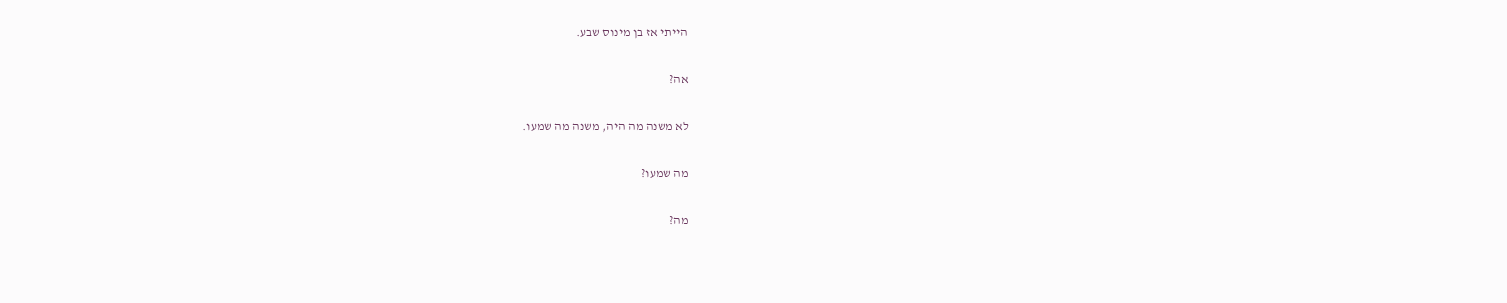הייתי אז בן מינוס שבע.

אה?

לא משנה מה היה, משנה מה שמעו.

מה שמעו?

מה?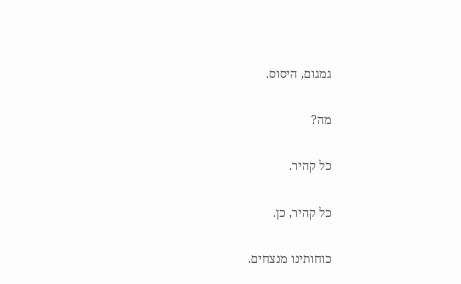גמגום, היסוס.

מה?

כל קהיר.

כל קהיר, כן.

כוחותינו מנצחים.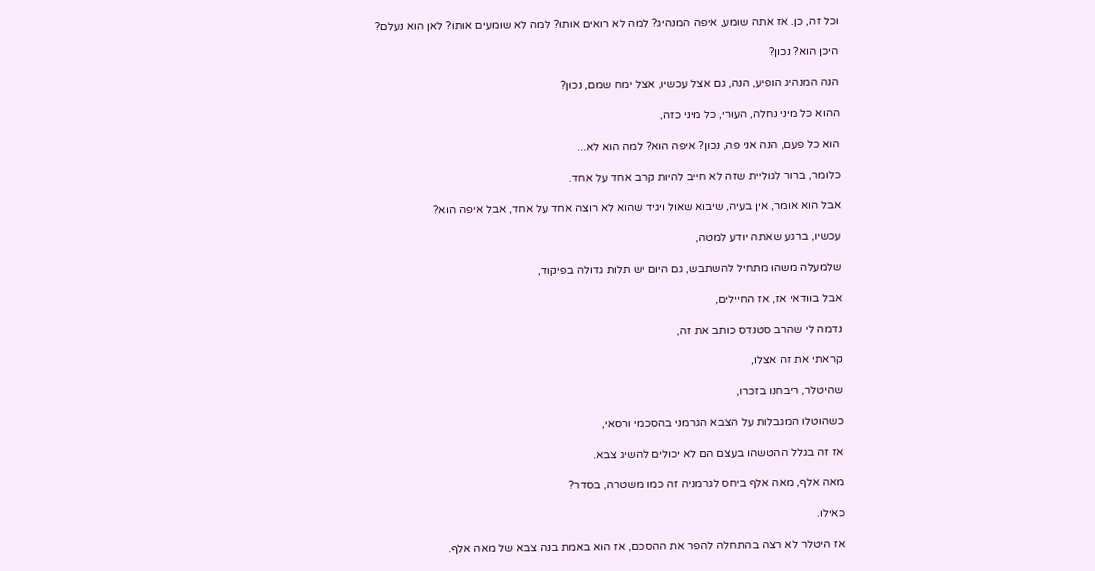וכל זה, כן. אז אתה שומע, איפה המנהיג? למה לא רואים אותו? למה לא שומעים אותו? לאן הוא נעלם?

היכן הוא? נכון?

הנה המנהיג הופיע, הנה, גם אצל עכשיו, אצל ימח שמם, נכון?

ההוא כל מיני נחלה, העורי, כל מיני כזה,

הוא כל פעם, הנה אני פה, נכון? איפה הוא? למה הוא לא...

כלומר, ברור לגוליית שזה לא חייב להיות קרב אחד על אחד.

אבל הוא אומר, אין בעיה, שיבוא שאול ויגיד שהוא לא רוצה אחד על אחד, אבל איפה הוא?

עכשיו, ברגע שאתה יודע למטה,

שלמעלה משהו מתחיל להשתבש, גם היום יש תלות גדולה בפיקוד,

אבל בוודאי אז, אז החיילים,

נדמה לי שהרב סטנדס כותב את זה,

קראתי את זה אצלו,

שהיטלר, ריבחנו בזכרו,

כשהוטלו המגבלות על הצבא הגרמני בהסכמי ורסאי,

אז זה בגלל ההטשהו בעצם הם לא יכולים להשיג צבא.

מאה אלף, מאה אלף ביחס לגרמניה זה כמו משטרה, בסדר?

כאילו.

אז היטלר לא רצה בהתחלה להפר את ההסכם, אז הוא באמת בנה צבא של מאה אלף.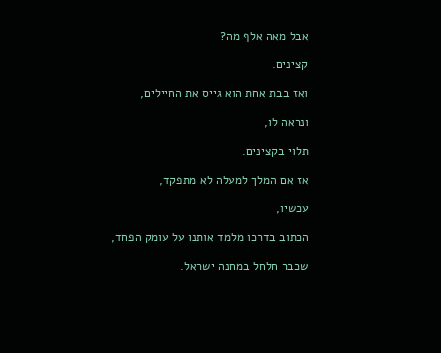אבל מאה אלף מה?

קצינים.

ואז בבת אחת הוא גייס את החיילים,

ונראה לו,

תלוי בקצינים.

אז אם המלך למעלה לא מתפקד,

עכשיו,

הכתוב בדרכו מלמד אותנו על עומק הפחד,

שכבר חלחל במחנה ישראל.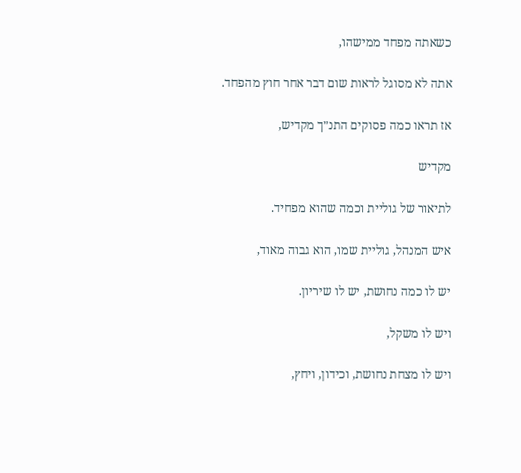כשאתה מפחד ממישהו,

אתה לא מסוגל לראות שום דבר אחר חוץ מהפחד.

אז תראו כמה פסוקים התנ״ך מקדיש,

מקדיש

לתיאור של גוליית וכמה שהוא מפחיד.

איש המנהל, גוליית שמו, הוא גבוה מאוד,

יש לו כמה נחושת, יש לו שיריון.

ויש לו משקל,

ויש לו מצחת נחושת, וכידון, ויחץ,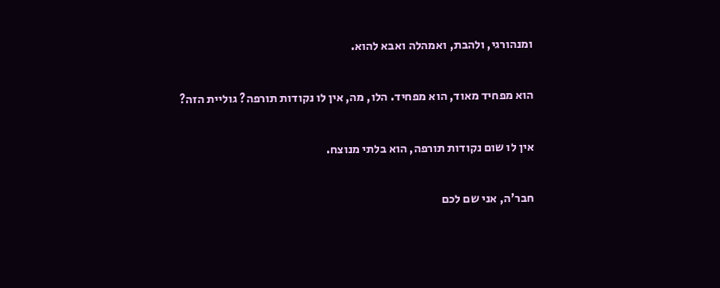ומנהורגי, ולהבת, ואמהלה ואבא להוא.

הוא מפחיד מאוד, הוא מפחיד. הלו, מה, אין לו נקודות תורפה? גוליית הזה?

אין לו שום נקודות תורפה, הוא בלתי מנוצח.

חבר'ה, אני שם לכם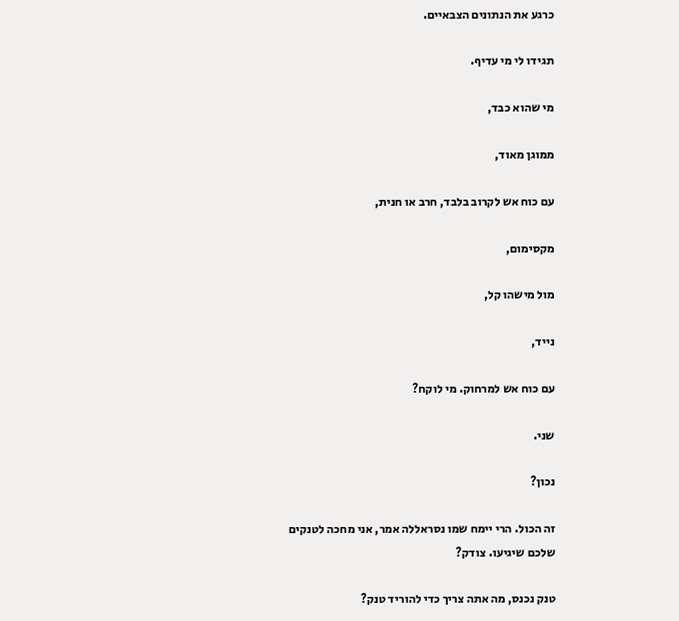כרגע את הנתונים הצבאיים.

תגידו לי מי עדיף.

מי שהוא כבד,

ממוגן מאוד,

עם כוח אש לקרוב בלבד, חרב או חנית,

מקסימום,

מול מישהו קל,

נייד,

עם כוח אש למרחוק. מי לוקח?

שני.

נכון?

זה הכול. הרי יימח שמו נסראללה אמר, אני מחכה לטנקים שלכם שיגיעו. צודק?

טנק נכנס, מה אתה צריך כדי להוריד טנק?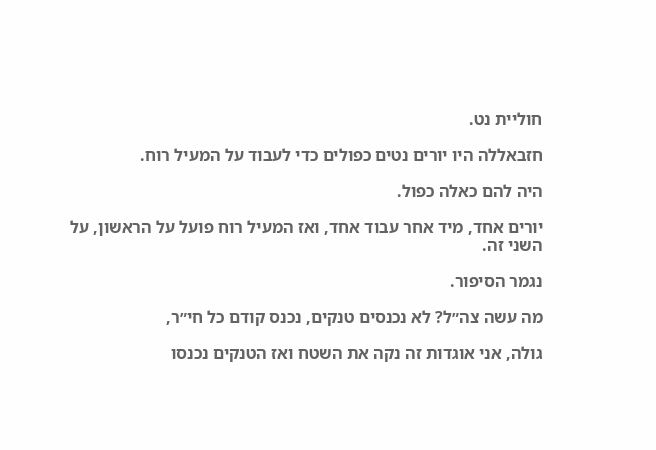חוליית נט.

חזבאללה היו יורים נטים כפולים כדי לעבוד על המעיל רוח.

היה להם כאלה כפול.

יורים אחד, מיד אחר עבוד אחד, ואז המעיל רוח פועל על הראשון, על השני זה.

נגמר הסיפור.

מה עשה צה״ל? לא נכנסים טנקים, נכנס קודם כל חי״ר,

גולה, אני אוגדות זה נקה את השטח ואז הטנקים נכנסו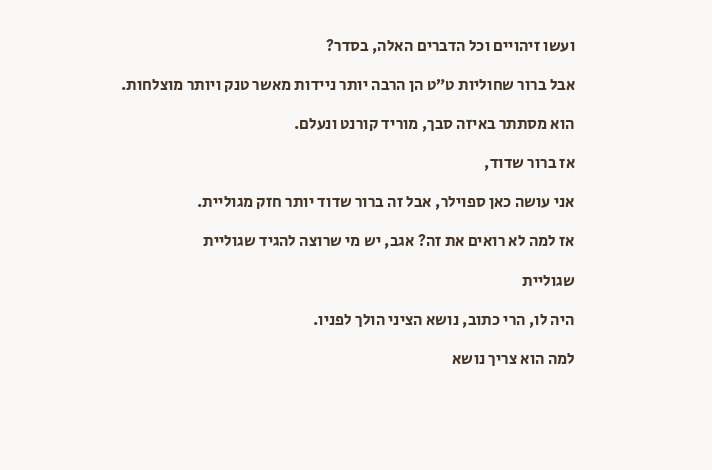ועשו זיהויים וכל הדברים האלה, בסדר?

אבל ברור שחוליות ט״ט הן הרבה יותר ניידות מאשר טנק ויותר מוצלחות.

הוא מסתתר באיזה סבך, מוריד קורנט ונעלם.

אז ברור שדוד,

אני עושה כאן ספוילר, אבל זה ברור שדוד יותר חזק מגוליית.

אז למה לא רואים את זה? אגב, יש מי שרוצה להגיד שגוליית

שגוליית

היה לו, הרי כתוב, נושא הציני הולך לפניו.

למה הוא צריך נושא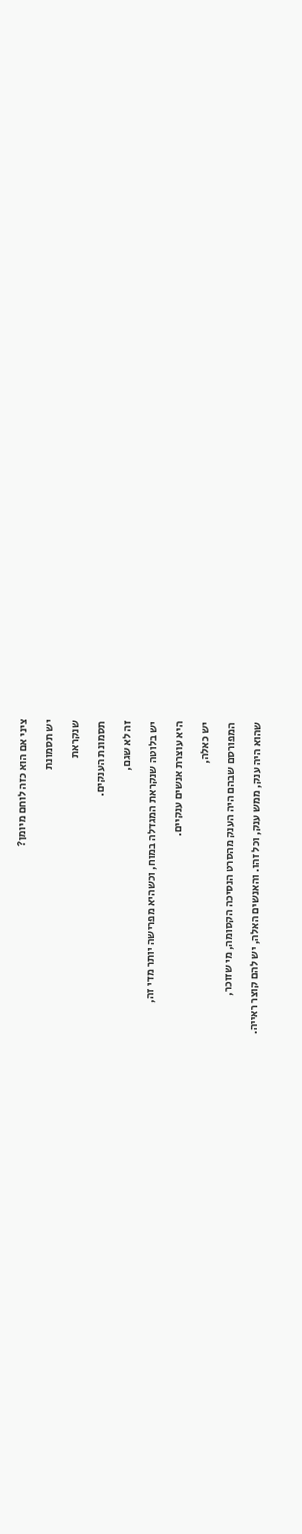ציני אם הוא כזה לוחם מיומן?

יש תסמונת

שנקראת

תסמונת הענקים.

זה לא שגם,

יש בלוטה שנקראת המגדלה במוח, וכשהיא מפרישה יותר מדי זה,

היא עוצרת אנשים ענקיים.

יש כאלה,

המפורסם שבהם היה הענק מהסרט הנסיכה הקסומה, מי שזוכר,

שהוא היה ענק, ממש ענק, וכל זהו. והאנשים האלה, יש להם קוצר ראייה.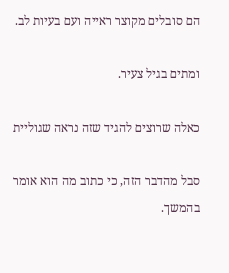הם סובלים מקוצר ראייה ועם בעיות לב.

ומתים בגיל צעיר.

כאלה שרוצים להגיד שזה נראה שגוליית

סבל מהדבר הזה, כי כתוב מה הוא אומר בהמשך.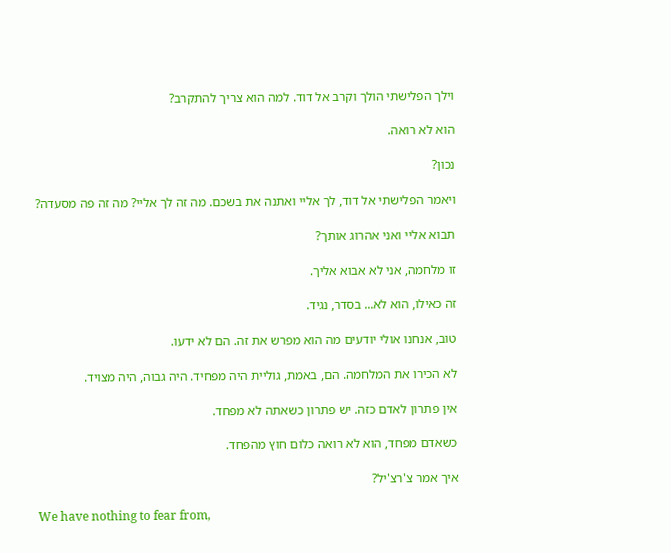וילך הפלישתי הולך וקרב אל דוד. למה הוא צריך להתקרב?

הוא לא רואה.

נכון?

ויאמר הפלישתי אל דוד, לך אליי ואתנה את בשכם. מה זה לך אליי? מה זה פה מסעדה?

תבוא אליי ואני אהרוג אותך?

זו מלחמה, אני לא אבוא אליך.

זה כאילו, הוא לא... בסדר, נגיד.

טוב, אנחנו אולי יודעים מה הוא מפרש את זה. הם לא ידעו.

לא הכירו את המלחמה. הם, באמת, גוליית היה מפחיד. היה גבוה, היה מצויד.

אין פתרון לאדם כזה. יש פתרון כשאתה לא מפחד.

כשאדם מפחד, הוא לא רואה כלום חוץ מהפחד.

איך אמר צ'רצ'יל?

We have nothing to fear from,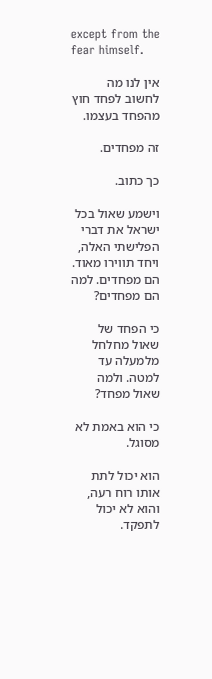except from the fear himself.

אין לנו מה לחשוב לפחד חוץ מהפחד בעצמו.

זה מפחדים.

כך כתוב.

וישמע שאול בכל ישראל את דברי הפלישתי האלה, ויחד תווירו מאוד. הם מפחדים. למה הם מפחדים?

כי הפחד של שאול מחלחל מלמעלה עד למטה. ולמה שאול מפחד?

כי הוא באמת לא מסוגל.

הוא יכול לתת אותו רוח רעה, והוא לא יכול לתפקד.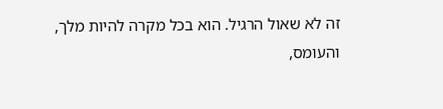זה לא שאול הרגיל. הוא בכל מקרה להיות מלך, והעומס,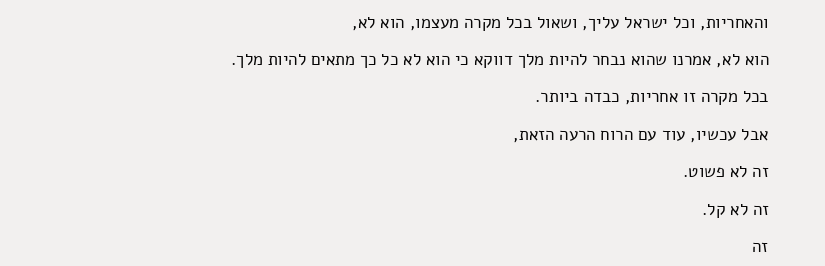והאחריות, וכל ישראל עליך, ושאול בכל מקרה מעצמו, הוא לא,

הוא לא, אמרנו שהוא נבחר להיות מלך דווקא כי הוא לא כל כך מתאים להיות מלך.

בכל מקרה זו אחריות, כבדה ביותר.

אבל עכשיו, עוד עם הרוח הרעה הזאת,

זה לא פשוט.

זה לא קל.

זה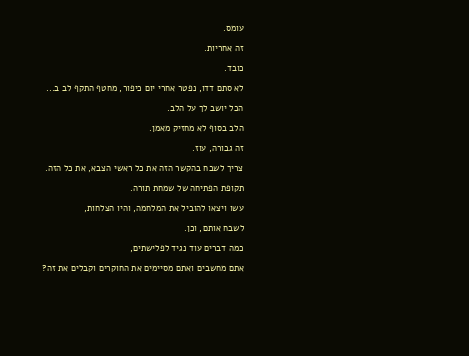עומס.

זה אחריות.

כובד.

לא סתם דדו, נפטר אחרי יום כיפור, מחטף התקף לב ב...

הכל יושב לך על הלב.

הלב בסוף לא מחזיק מאמן.

זה גבורה, עוז.

צריך לשבח בהקשר הזה את כל ראשי הצבא, את כל הזה.

תקופת הפתיחה של שמחת תורה.

עשו ויצאו להוביל את המלחמה, והיו הצלחות,

לשבח אותם, וכן.

כמה דברים עוד נגיד לפלישתים,

אתם מחשבים ואתם מסיימים את החוקרים וקבלים את זה?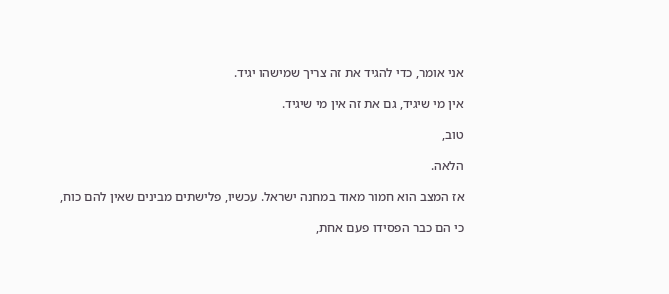אני אומר, כדי להגיד את זה צריך שמישהו יגיד.

אין מי שיגיד, גם את זה אין מי שיגיד.

טוב,

הלאה.

אז המצב הוא חמור מאוד במחנה ישראל. עכשיו, פלישתים מבינים שאין להם כוח,

כי הם כבר הפסידו פעם אחת,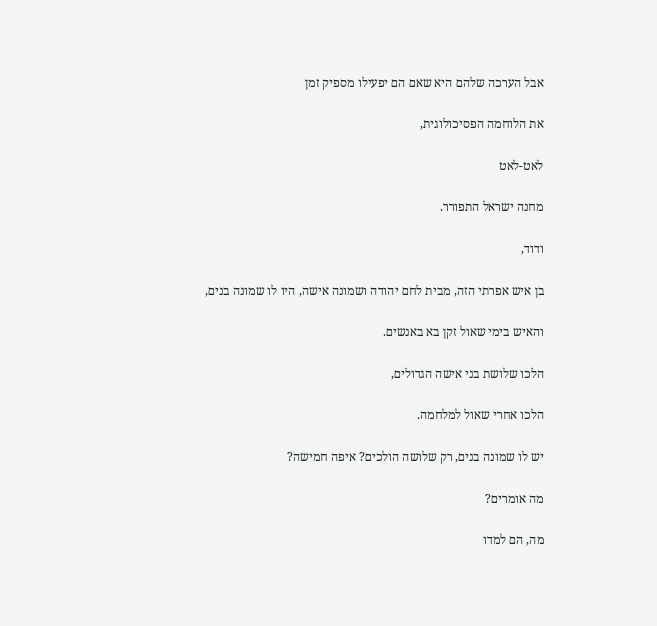אבל הערכה שלהם היא שאם הם יפעילו מספיק זמן

את הלוחמה הפסיכולוגית,

לאט-לאט

מחנה ישראל התפורר.

ודוד,

בן איש אפרתי הזה, מבית לחם יהודה ושמונה אישה, היו לו שמונה בנים,

והאיש בימי שאול זקן בא באנשים.

הלכו שלושת בני אישה הגדולים,

הלכו אחרי שאול למלחמה.

יש לו שמונה בנים, רק שלושה הולכים? איפה חמישה?

מה אומרים?

מה, הם למדו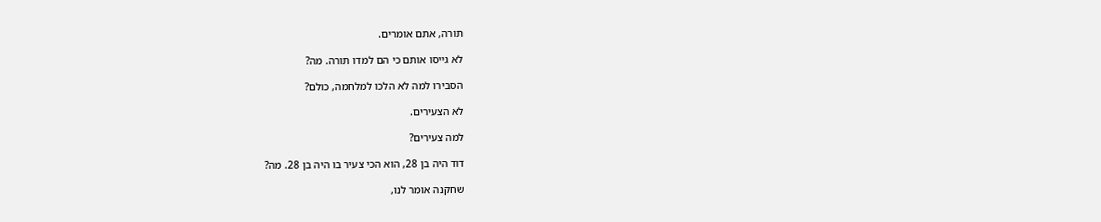תורה, אתם אומרים.

לא גייסו אותם כי הם למדו תורה. מה?

הסבירו למה לא הלכו למלחמה, כולם?

לא הצעירים.

למה צעירים?

דוד היה בן 28, הוא הכי צעיר בו היה בן 28. מה?

שחקנה אומר לנו,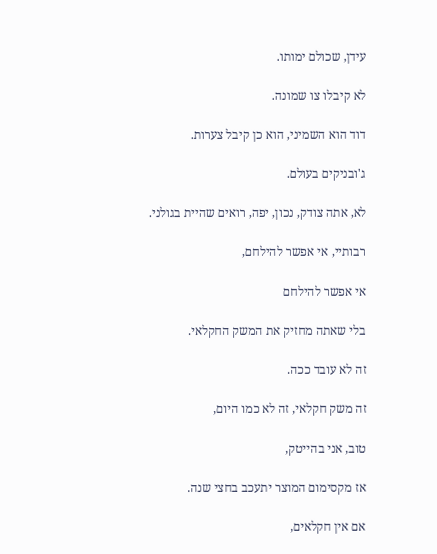עידן, שכולם ימותו.

לא קיבלו צו שמונה.

דוד הוא השמיני, הוא כן קיבל צערות.

ג'ובניקים בעולם.

לא, אתה צודק, נכון, יפה, רואים שהיית בגולני.

רבותיי, אי אפשר להילחם,

אי אפשר להילחם

בלי שאתה מחזיק את המשק החקלאי.

זה לא עובד ככה.

זה משק חקלאי, זה לא כמו היום,

טוב, אני בהייטק,

אז מקסימום המוצר יתעכב בחצי שנה.

אם אין חקלאים,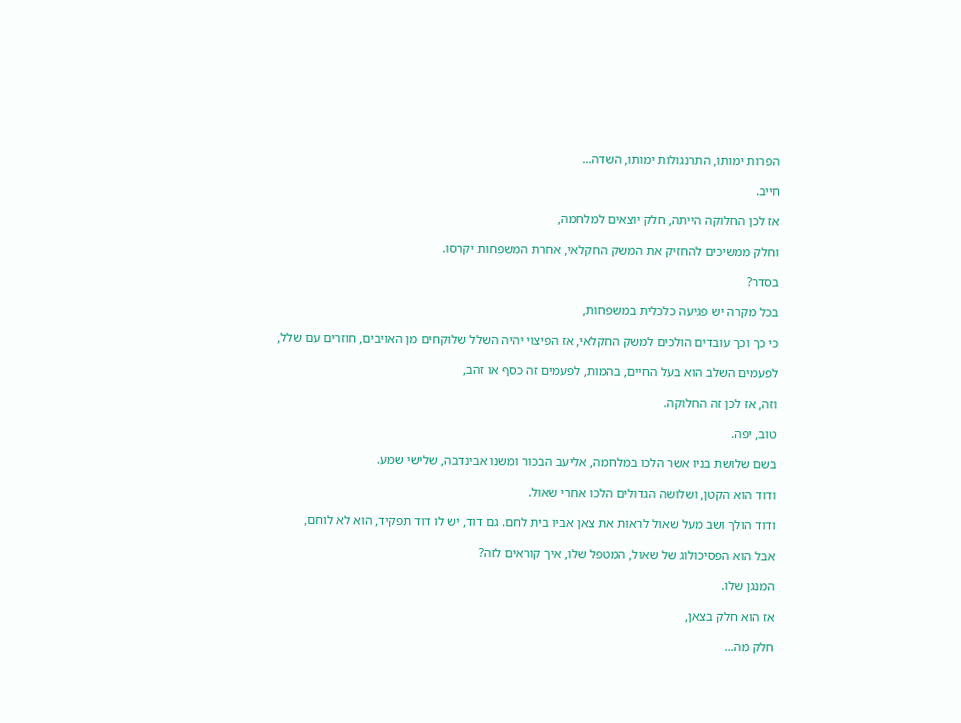הפרות ימותו, התרנגולות ימותו, השדה...

חייב.

אז לכן החלוקה הייתה, חלק יוצאים למלחמה,

וחלק ממשיכים להחזיק את המשק החקלאי, אחרת המשפחות יקרסו.

בסדר?

בכל מקרה יש פגיעה כלכלית במשפחות,

כי כך וכך עובדים הולכים למשק החקלאי, אז הפיצוי יהיה השלל שלוקחים מן האויבים, חוזרים עם שלל,

לפעמים השלב הוא בעל החיים, בהמות, לפעמים זה כסף או זהב,

וזה, אז לכן זה החלוקה.

טוב, יפה.

בשם שלושת בניו אשר הלכו במלחמה, אליעב הבכור ומשנו אבינדבה, שלישי שמע.

ודוד הוא הקטן, ושלושה הגדולים הלכו אחרי שאול.

ודוד הולך ושב מעל שאול לראות את צאן אביו בית לחם. גם דוד, יש לו דוד תפקיד, הוא לא לוחם,

אבל הוא הפסיכולוג של שאול, המטפל שלו, איך קוראים לזה?

המנגן שלו.

אז הוא חלק בצאן,

חלק מה...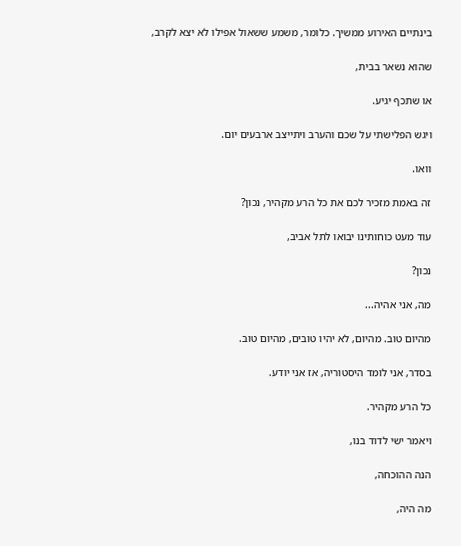בינתיים האירוע ממשיך. כלומר, משמע ששאול אפילו לא יצא לקרב,

שהוא נשאר בבית,

או שתכף יגיע.

ויגש הפלישתי על שכם והערב ויתייצב ארבעים יום.

וואו.

זה באמת מזכיר לכם את כל הרע מקהיר, נכון?

עוד מעט כוחותינו יבואו לתל אביב,

נכון?

מה, אני אהיה...

מהיום טוב. מהיום, לא יהיו טובים, מהיום טוב.

בסדר, אני לומד היסטוריה, אז אני יודע.

כל הרע מקהיר.

ויאמר ישי לדוד בנו,

הנה ההוכחה,

מה היה,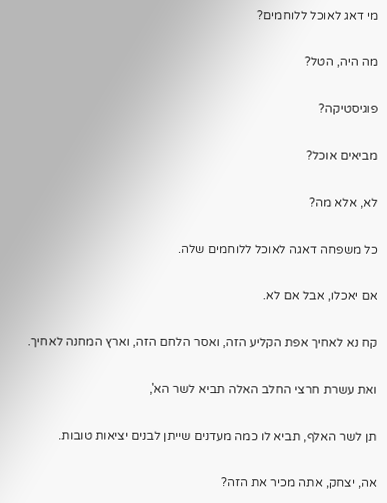מי דאג לאוכל ללוחמים?

מה היה, הטל?

פוגיסטיקה?

מביאים אוכל?

לא, אלא מה?

כל משפחה דאגה לאוכל ללוחמים שלה.

אם יאכלו, אבל אם לא.

קח נא לאחיך אפת הקליע הזה, ואסר הלחם הזה, וארץ המחנה לאחיך.

ואת עשרת חרצי החלב האלה תביא לשר הא',

תן לשר האלף, תביא לו כמה מעדנים שייתן לבנים יציאות טובות.

אה, יצחק, אתה מכיר את הזה?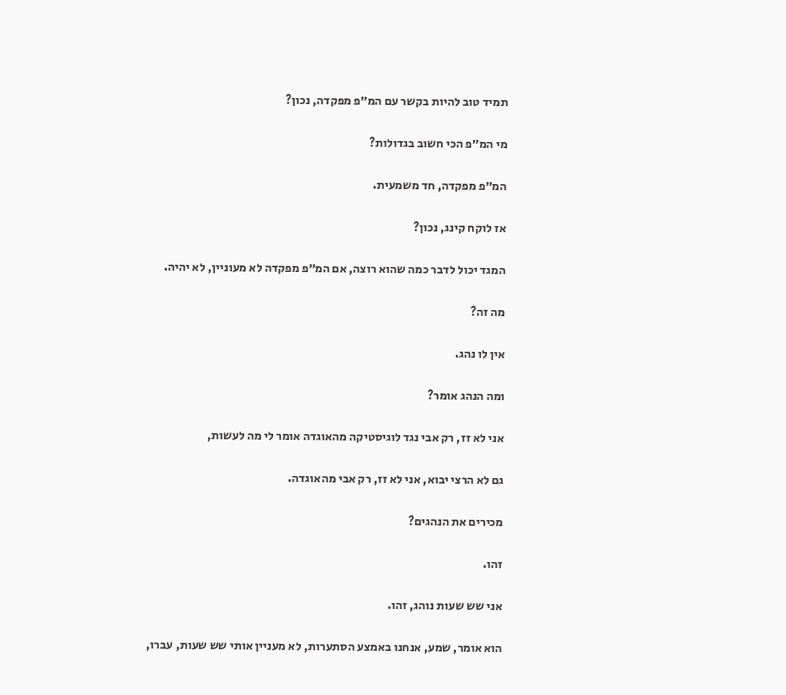תמיד טוב להיות בקשר עם המ״פ מפקדה, נכון?

מי המ״פ הכי חשוב בגדולות?

המ״פ מפקדה, חד משמעית.

אז לוקח קינג, נכון?

המגד יכול לדבר כמה שהוא רוצה, אם המ״פ מפקדה לא מעוניין, לא יהיה.

מה זה?

אין לו נהג.

ומה הנהג אומר?

אני לא זז, רק אבי נגד לוגיסטיקה מהאוגדה אומר לי מה לעשות,

גם לא הרצי יבוא, אני לא זז, רק אבי מהאוגדה.

מכירים את הנהגים?

זהו.

אני שש שעות נוהג, זהו.

הוא אומר, שמע, אנחנו באמצע הסתערות, לא מעניין אותי שש שעות, עברו,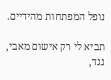נופל המפתחות מהידיים.

תביא לי רק אישום מאבי, נגד,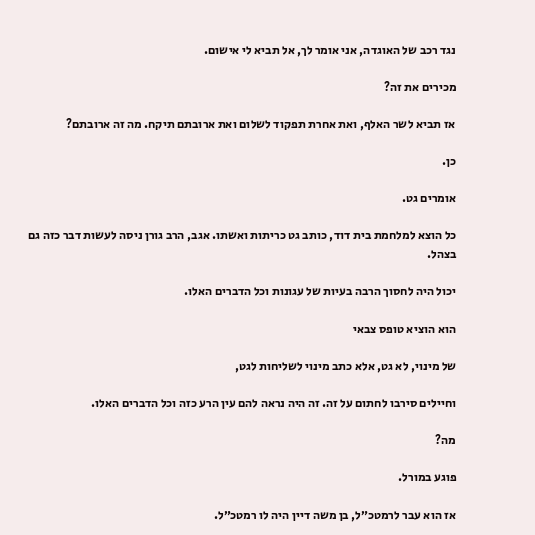נגד רכב של האוגדה, אני אומר לך, אל תביא לי אישום.

מכירים את זה?

אז תביא לשר האלף, ואת אחרת תפקוד לשלום ואת ארובתם תיקח. מה זה ארובתם?

כן.

אומרים גט.

כל הוצא למלחמת בית דוד, כותב גט כריתות ואשתו. אגב, הרב גורן ניסה לעשות דבר כזה גם בצהל.

יכול היה לחסוך הרבה בעיות של עגונות וכל הדברים האלו.

הוא הוציא טופס צבאי

של מינוי, לא גט, אלא כתב מינוי לשליחות לגט,

וחיילים סירבו לחתום על זה. זה היה נראה להם עין הרע כזה וכל הדברים האלו.

מה?

פוגע במורל.

אז הוא עבר לרמטכ״ל, בן משה דיין היה לו רמטכ״ל.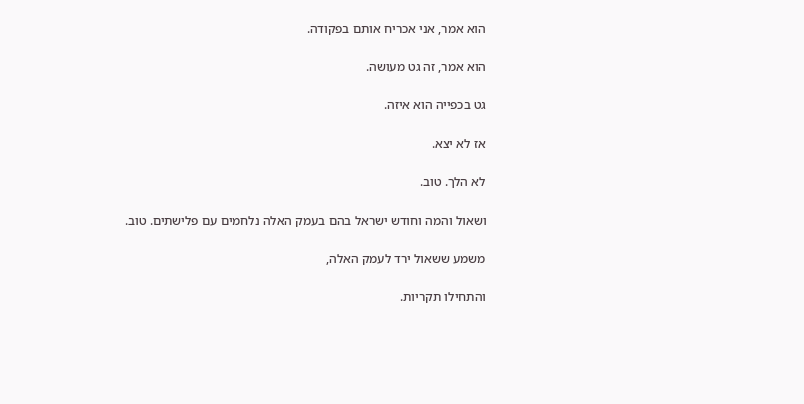הוא אמר, אני אכריח אותם בפקודה.

הוא אמר, זה גט מעושה.

גט בכפייה הוא איזה.

אז לא יצא.

לא הלך. טוב.

ושאול והמה וחודש ישראל בהם בעמק האלה נלחמים עם פלישתים. טוב.

משמע ששאול ירד לעמק האלה,

והתחילו תקריות.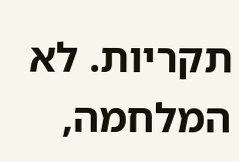תקריות. לא המלחמה,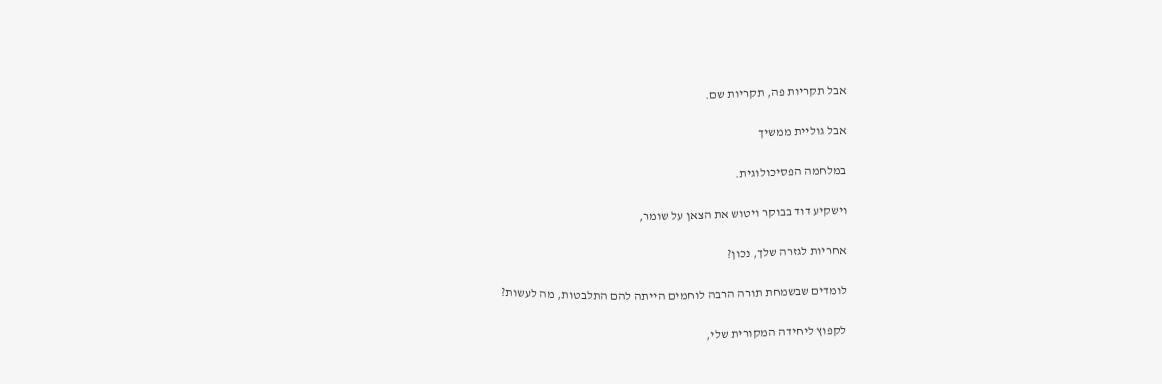אבל תקריות פה, תקריות שם.

אבל גוליית ממשיך

במלחמה הפסיכולוגית.

וישקיע דוד בבוקר ויטוש את הצאן על שומר,

אחריות לגזרה שלך, נכון?

לומדים שבשמחת תורה הרבה לוחמים הייתה להם התלבטות, מה לעשות?

לקפוץ ליחידה המקורית שלי,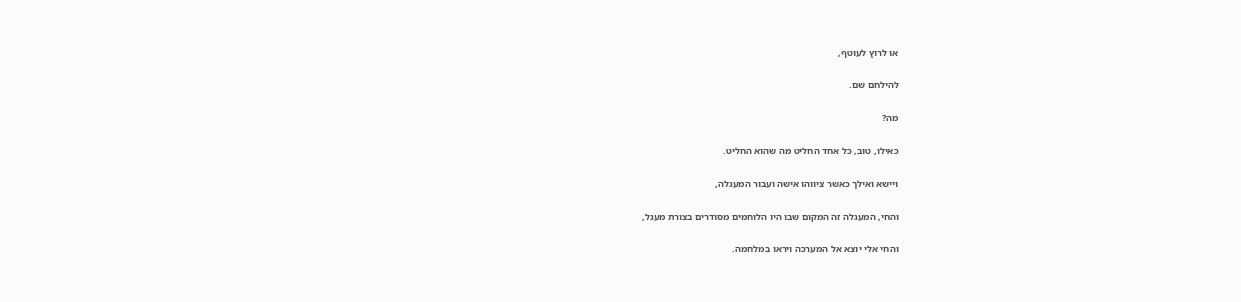או לרוץ לעוטף,

להילחם שם.

מה?

כאילו, טוב, כל אחד החליט מה שהוא החליט.

ויישא ואילך כאשר ציווהו אישה ועבור המעגלה,

והחי, המעגלה זה המקום שבו היו הלוחמים מסודרים בצורת מעגל,

והחי אלי יוצא אל המערכה ויראו במלחמה.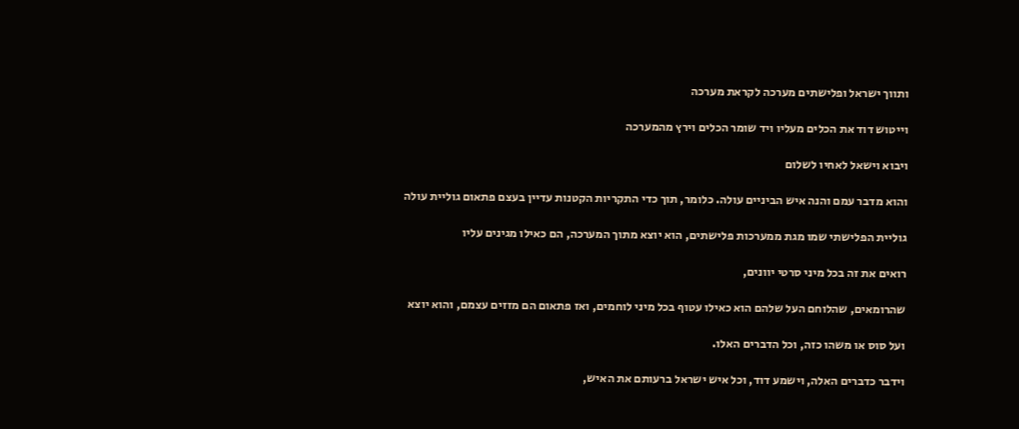ותווך ישראל ופלישתים מערכה לקראת מערכה

וייטוש דוד את הכלים מעליו ויד שומר הכלים וירץ מהמערכה

ויבוא וישאל לאחיו לשלום

והוא מדבר עמם והנה איש הביניים עולה. כלומר, תוך כדי התקריות הקטנות עדיין בעצם פתאום גוליית עולה

גוליית הפלישתי שמו מגת ממערכות פלישתים, הוא יוצא מתוך המערכה, הם כאילו מגינים עליו

רואים את זה בכל מיני סרטי יוונים,

שהרומאים, שהלוחם העל שלהם הוא כאילו עטוף בכל מיני לוחמים, ואז פתאום הם מזזים עצמם, והוא יוצא

ועל סוס או משהו כזה, וכל הדברים האלו.

וידבר כדברים האלה, וישמע דוד, וכל איש ישראל ברעותם את האיש,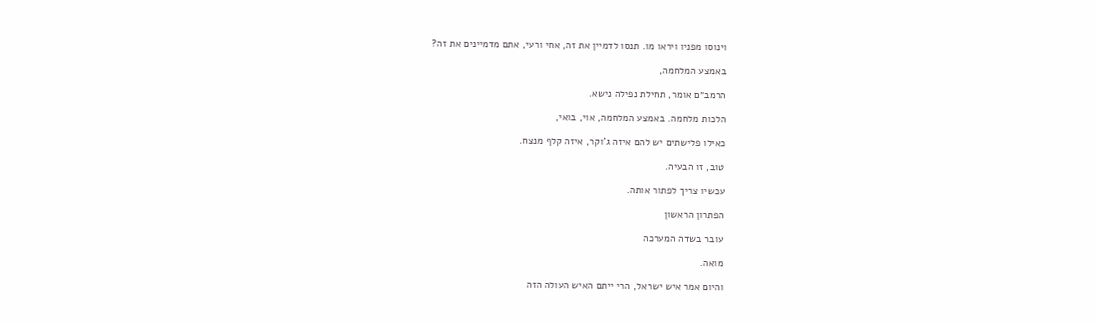וינוסו מפניו ויראו מו. תנסו לדמיין את זה, אחי ורעי, אתם מדמיינים את זה?

באמצע המלחמה,

הרמב״ם אומר, תחילת נפילה נישא.

הלכות מלחמה. באמצע המלחמה, אוי, בואי,

כאילו פלישתים יש להם איזה ג'וקר, איזה קלף מנצח.

טוב, זו הבעיה.

עכשיו צריך לפתור אותה.

הפתרון הראשון

עובר בשדה המערכה

מואה.

והיום אמר איש ישראל, הרי ייתם האיש העולה הזה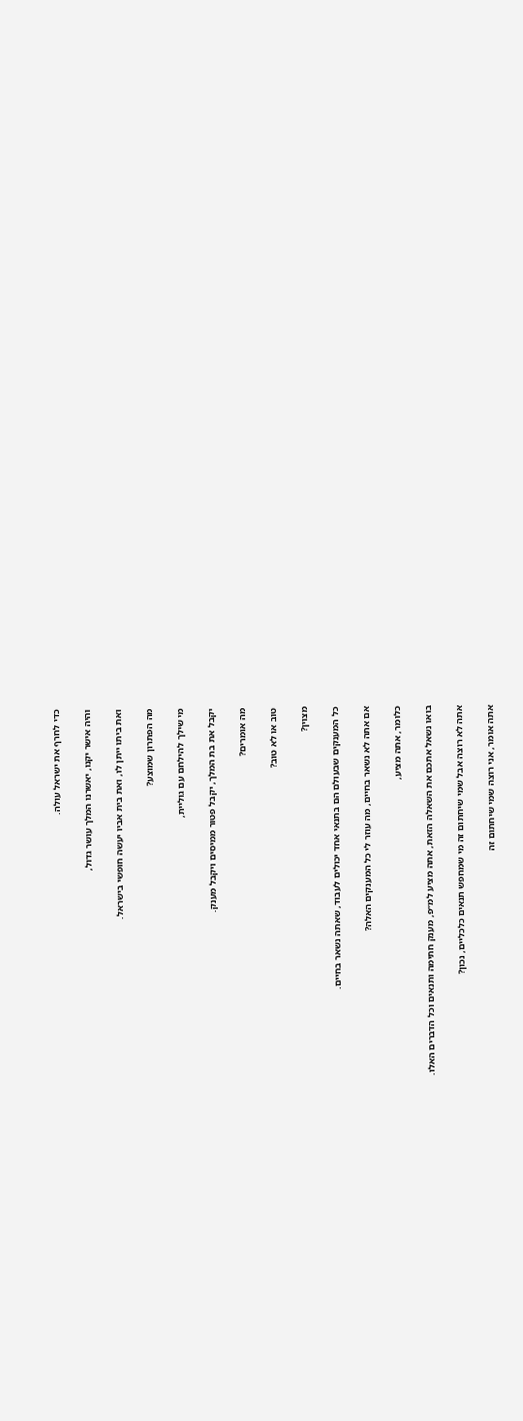כדי לחרף את ישראל עולה.

והיה אישר יקנו, יאשרנו המלך עושר גדול,

ואת ביתו ייתן לו, ואת בית אביו יעשה חופשי בישראל.

מה הפתרון שמוצע?

מי שילך להילחם עם גוליית,

יקבל את בת המלך, יקבל פטור ממיסים ויקבל מענק.

מה אומרים?

טוב או לא טוב?

מצוין?

כל המענקים שבעולם הם בתנאי אחד יכולים לעבוד, שאתה נשאר בחיים.

אם אתה לא נשאר בחיים, מה עוזר לי כל המענקים האלה?

כלומר, אתה מציע,

בואו נשאל אתכם את השאלה הזאת, אתה מציע למ״פ, מענק חתימה ותנאים וכל הדברים האלו.

אתה לא רוצה אבל שמי שיחתום זה מי שמחפש תנאים כלכליים, נכון?

אתה אומר, אני רוצה שמי שיחתום זה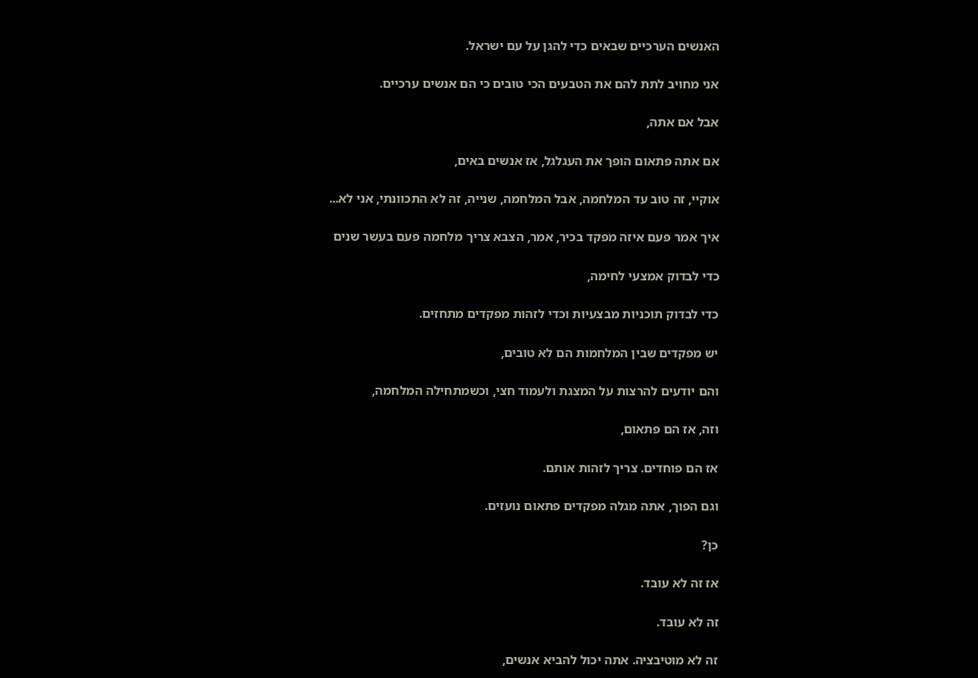האנשים הערכיים שבאים כדי להגן על עם ישראל.

אני מחויב לתת להם את הטבעים הכי טובים כי הם אנשים ערכיים.

אבל אם אתה,

אם אתה פתאום הופך את העגלגל, אז אנשים באים,

אוקיי, זה טוב עד המלחמה, אבל המלחמה, שנייה, זה לא התכוונתי, אני לא...

איך אמר פעם איזה מפקד בכיר, אמר, הצבא צריך מלחמה פעם בעשר שנים

כדי לבדוק אמצעי לחימה,

כדי לבדוק תוכניות מבצעיות וכדי לזהות מפקדים מתחזים.

יש מפקדים שבין המלחמות הם לא טובים,

והם יודעים להרצות על המצגת ולעמוד חצי, וכשמתחילה המלחמה,

וזה, אז הם פתאום,

אז הם פוחדים. צריך לזהות אותם.

וגם הפוך, אתה מגלה מפקדים פתאום נועזים.

כן?

אז זה לא עובד.

זה לא עובד.

זה לא מוטיבציה. אתה יכול להביא אנשים,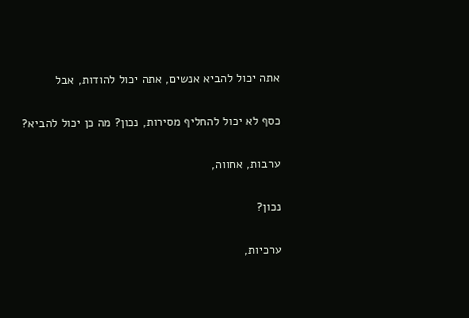אתה יכול להביא אנשים, אתה יכול להודות, אבל

כסף לא יכול להחליף מסירות, נכון? מה כן יכול להביא?

ערבות, אחווה,

נכון?

ערכיות,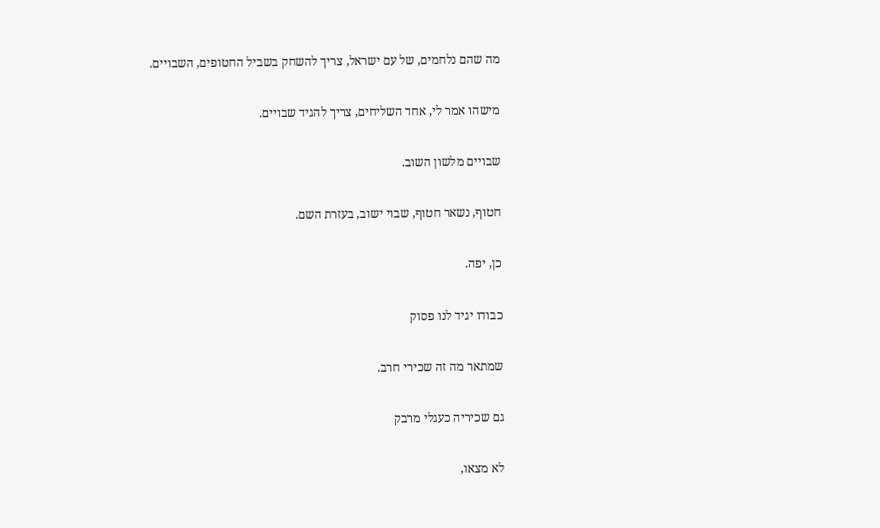מה שהם נלחמים, של עם ישראל, צריך להשחק בשביל החטופים, השבויים.

מישהו אמר לי, אחד השליחים, צריך להגיד שבויים.

שבויים מלשון השוב.

חטוף, נשאר חטוף, שבוי ישוב, בעזרת השם.

כן, יפה.

כבודו יגיד לנו פסוק

שמתאר מה זה שכירי חרב.

גם שכיריה כעגלי מרבק

לא מצאו,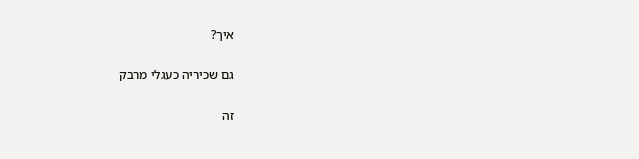איך?

גם שכיריה כעגלי מרבק

זה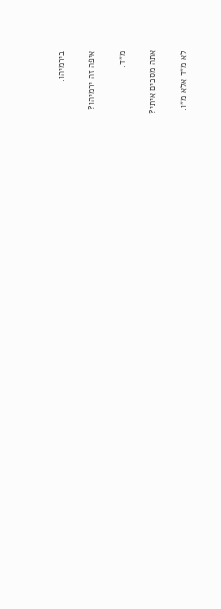בירמיהו.

איפה זה ירמיהו?

מ״ד.

אתה מסכים איתי?

לא מ״ד אלא מ״ו.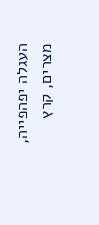העגלה יפהפייה, מצרים, קרץ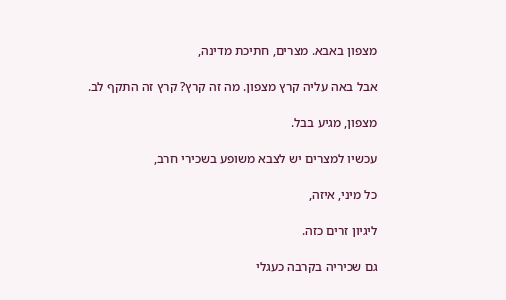מצפון באבא. מצרים, חתיכת מדינה,

אבל באה עליה קרץ מצפון. מה זה קרץ? קרץ זה התקף לב.

מצפון, מגיע בבל.

עכשיו למצרים יש לצבא משופע בשכירי חרב,

כל מיני, איזה,

ליגיון זרים כזה.

גם שכיריה בקרבה כעגלי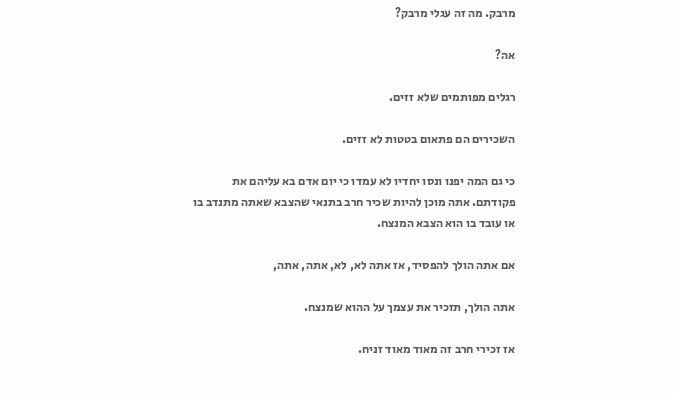מרבק. מה זה עגלי מרבק?

אה?

רגלים מפותמים שלא זזים.

השכירים הם פתאום בטטות לא זזים.

כי גם המה יפנו ונסו יחדיו לא עמדו כי יום אדם בא עליהם את פקודתם. אתה מוכן להיות שכיר חרב בתנאי שהצבא שאתה מתנדב בו או עובד בו הוא הצבא המנצח.

אם אתה הולך להפסיד, אז אתה לא, לא, אתה, אתה,

אתה הולך, תזכיר את עצמך על ההוא שמנצח.

אז זכירי חרב זה מאוד מאוד זניח.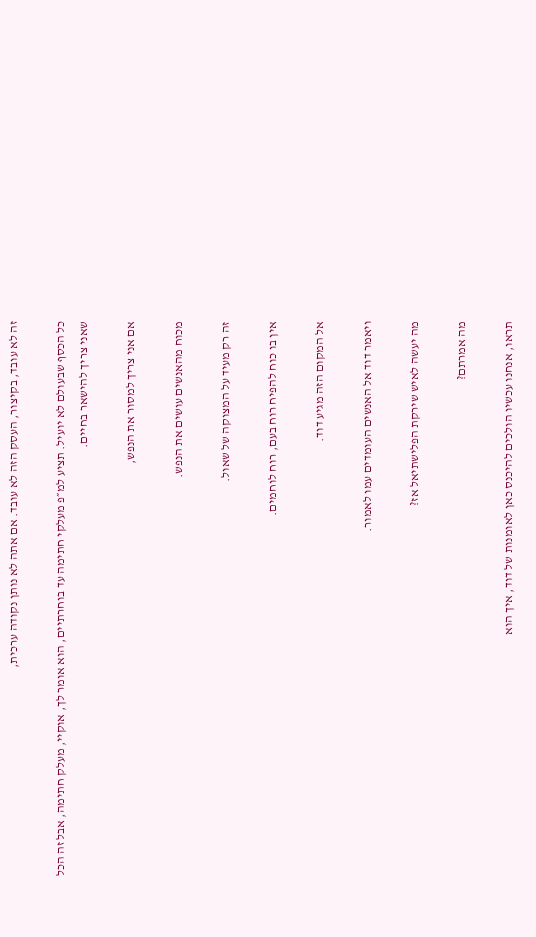זה לא עובד, בקיצור, העסק הזה לא עובד. אם אתה לא נותן נקודה ערכית,

כל הכסף שבעולם לא יועיל. תציע למ״פ מעלקי חתימה עד בוחרתיים, הוא אומר לך, אוקיי, מעלק חתימה, אבל זה הכל שאני צריך להישאר בחיים.

אם אני צריך למסור את הנפש,

מכוח מהאנשים עושים את הנפש.

זה רק מעיד על המצוקה של שאול.

אין בו כוח להפיח רוח בעם, רוח לוחמים.

אל המקום הזה מגיע דוד.

ויאמר דוד אל האנשים העומדים עמו לאמור.

מה יעשה לאיש שירקת הפלישתיאל אז?

מה אמרתם?

תראו, אנחנו עכשיו הולכים להיכנס כאן לאומנות של דוד, איך הוא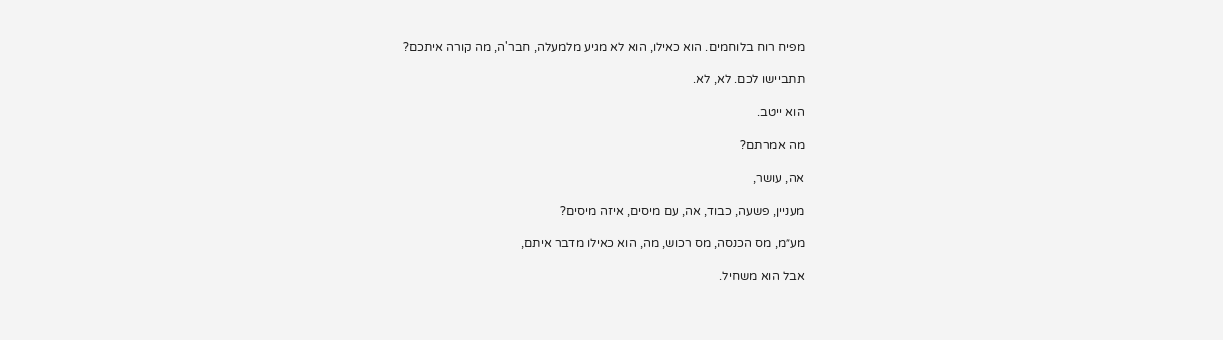מפיח רוח בלוחמים. הוא כאילו, הוא לא מגיע מלמעלה, חבר'ה, מה קורה איתכם?

תתביישו לכם. לא, לא.

הוא ייטב.

מה אמרתם?

אה, עושר,

מעניין, פשעה, כבוד, אה, עם מיסים, איזה מיסים?

מע״מ, מס הכנסה, מס רכוש, מה, הוא כאילו מדבר איתם,

אבל הוא משחיל.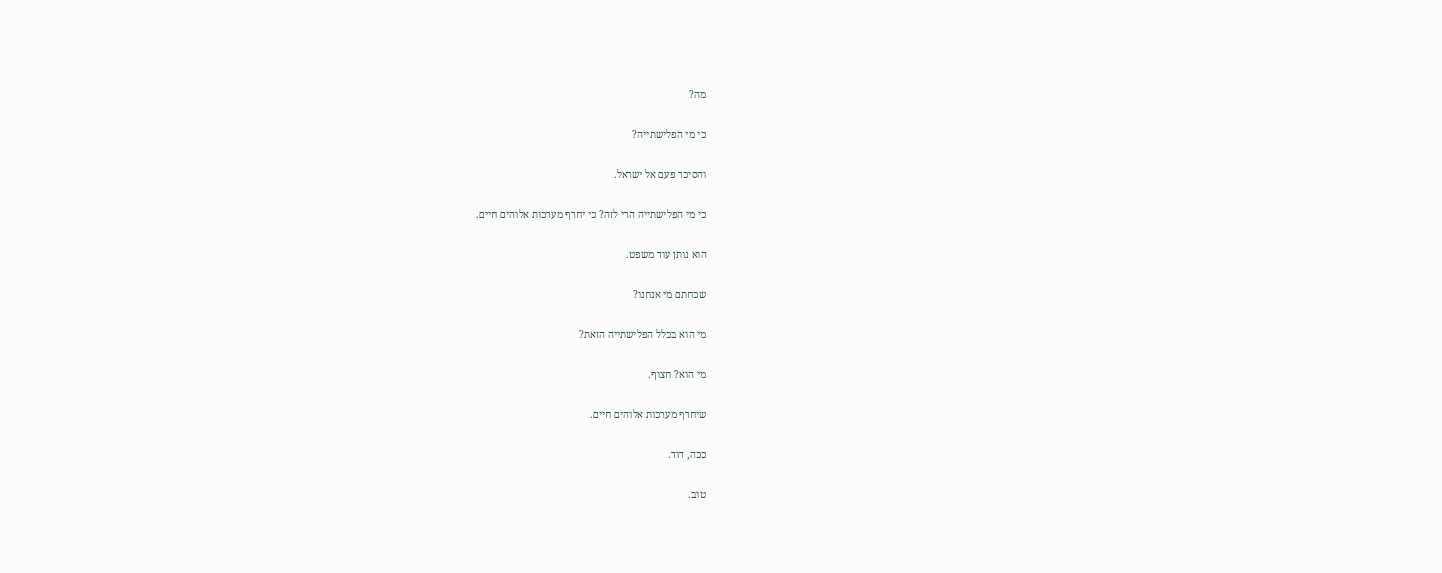מה?

כי מי הפלישתייה?

והסיכר פעם אל ישראל.

כי מי הפלישתייה הרי לזה? כי יחרף מערכות אלוהים חיים.

הוא נותן עוד משפט.

שכחתם מי אנחנו?

מי הוא בכלל הפלישתייה הזאת?

מי הוא? חצוף.

שיחרף מערכות אלוהים חיים.

ככה, דוד.

טוב.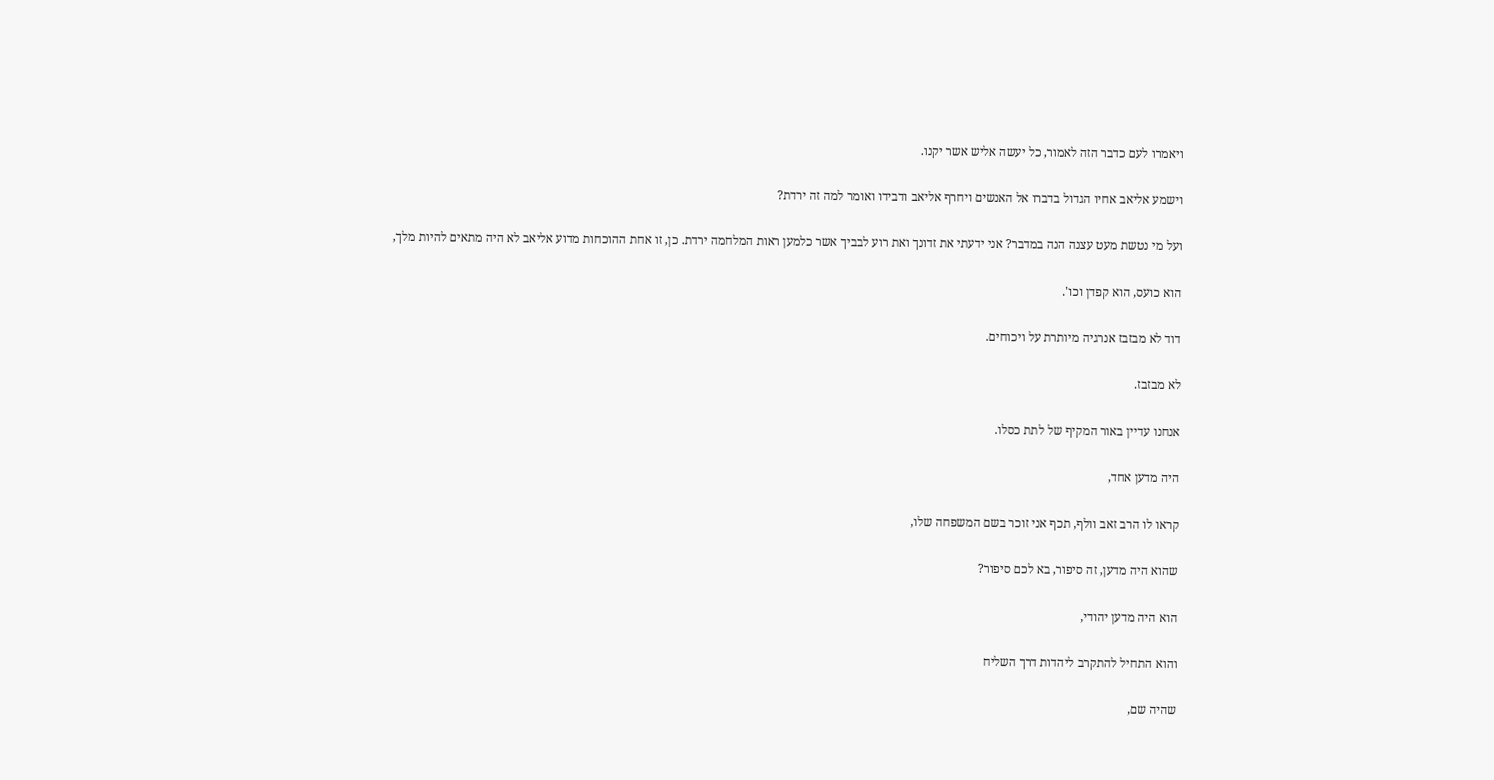ויאמרו לעם כדבר הזה לאמור, כל יעשה אליש אשר יקנו.

וישמע אליאב אחיו הגדול בדברו אל האנשים ויחרף אליאב ודבידו ואומר למה זה ירדת?

ועל מי נטשת מעט עצנה הנה במדבר? אני ידעתי את זדונך ואת רוע לבביך אשר כלמען ראות המלחמה ירדת. כן, זו אחת ההוכחות מדוע אליאב לא היה מתאים להיות מלך,

הוא כועס, הוא קפדן וכו'.

דוד לא מבזבז אנרגיה מיותרת על ויכוחים.

לא מבזבז.

אנחנו עדיין באור המקיף של לתת כסלו.

היה מדען אחד,

קראו לו הרב זאב וולף, תכף אני זוכר בשם המשפחה שלו,

שהוא היה מדען, זה סיפור, בא לכם סיפור?

הוא היה מדען יהודי,

והוא התחיל להתקרב ליהדות דרך השליח

שהיה שם,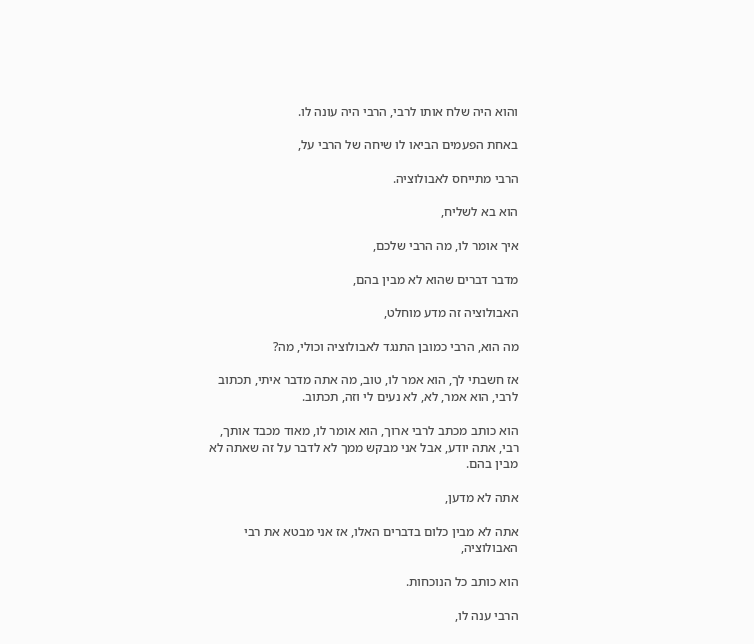והוא היה שלח אותו לרבי, הרבי היה עונה לו.

באחת הפעמים הביאו לו שיחה של הרבי על,

הרבי מתייחס לאבולוציה.

הוא בא לשליח,

איך אומר לו, מה הרבי שלכם,

מדבר דברים שהוא לא מבין בהם,

האבולוציה זה מדע מוחלט,

מה הוא, הרבי כמובן התנגד לאבולוציה וכולי, מה?

אז חשבתי לך, הוא אמר לו, טוב, מה אתה מדבר איתי, תכתוב לרבי, הוא אמר, לא, לא נעים לי וזה, תכתוב.

הוא כותב מכתב לרבי ארוך, הוא אומר לו, מאוד מכבד אותך, רבי, אתה יודע, אבל אני מבקש ממך לא לדבר על זה שאתה לא מבין בהם.

אתה לא מדען,

אתה לא מבין כלום בדברים האלו, אז אני מבטא את רבי האבולוציה,

הוא כותב כל הנוכחות.

הרבי ענה לו,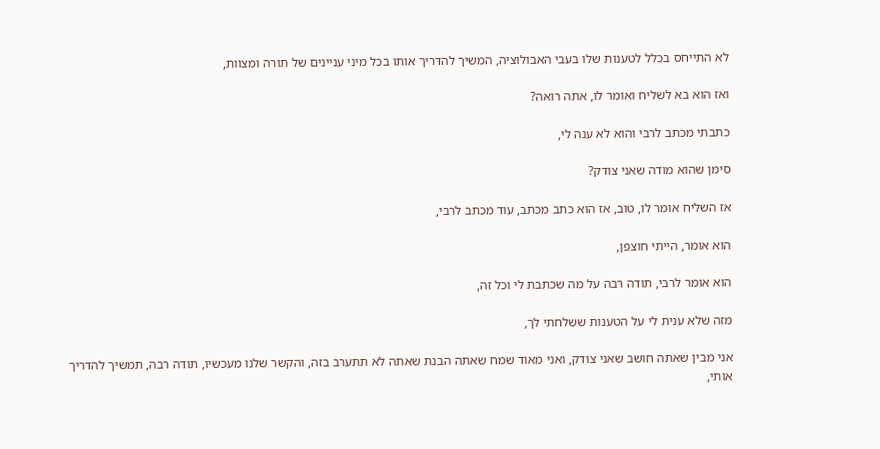לא התייחס בכלל לטענות שלו בעבי האבולוציה, המשיך להדריך אותו בכל מיני עניינים של תורה ומצוות,

ואז הוא בא לשליח ואומר לו, אתה רואה?

כתבתי מכתב לרבי והוא לא ענה לי,

סימן שהוא מודה שאני צודק?

אז השליח אומר לו, טוב, אז הוא כתב מכתב, עוד מכתב לרבי,

הוא אומר, הייתי חוצפן,

הוא אומר לרבי, תודה רבה על מה שכתבת לי וכל זה,

מזה שלא ענית לי על הטענות ששלחתי לך,

אני מבין שאתה חושב שאני צודק, ואני מאוד שמח שאתה הבנת שאתה לא תתערב בזה, והקשר שלנו מעכשיו, תודה רבה, תמשיך להדריך אותי,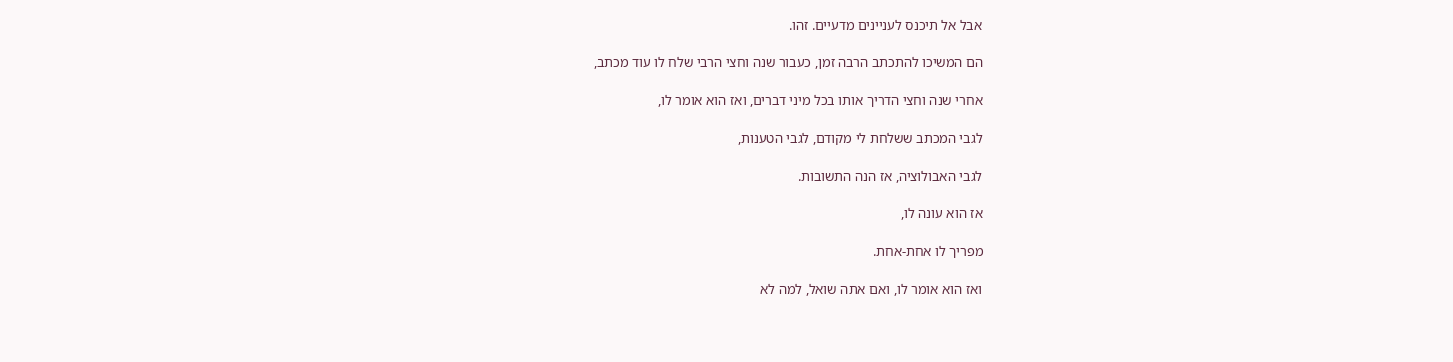אבל אל תיכנס לעניינים מדעיים. זהו.

הם המשיכו להתכתב הרבה זמן, כעבור שנה וחצי הרבי שלח לו עוד מכתב,

אחרי שנה וחצי הדריך אותו בכל מיני דברים, ואז הוא אומר לו,

לגבי המכתב ששלחת לי מקודם, לגבי הטענות,

לגבי האבולוציה, אז הנה התשובות.

אז הוא עונה לו,

מפריך לו אחת-אחת.

ואז הוא אומר לו, ואם אתה שואל, למה לא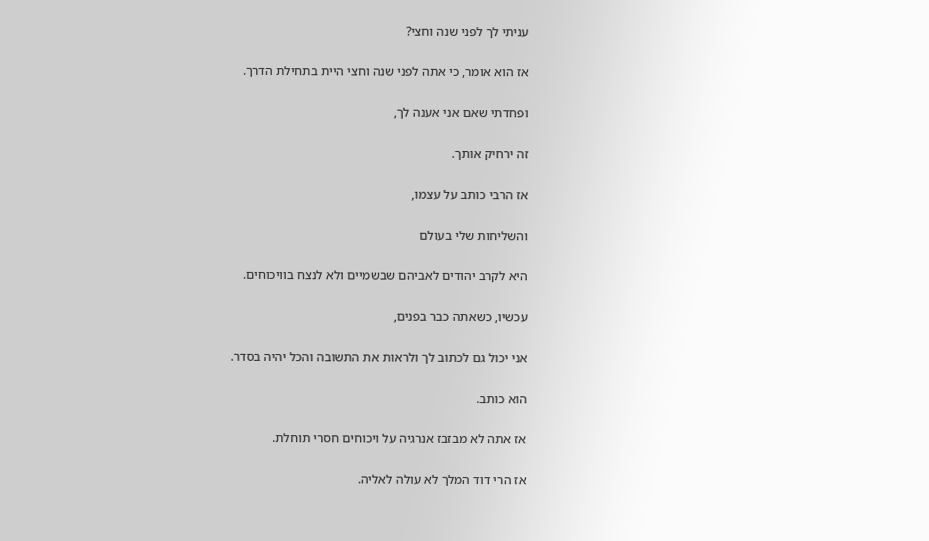עניתי לך לפני שנה וחצי?

אז הוא אומר, כי אתה לפני שנה וחצי היית בתחילת הדרך.

ופחדתי שאם אני אענה לך,

זה ירחיק אותך.

אז הרבי כותב על עצמו,

והשליחות שלי בעולם

היא לקרב יהודים לאביהם שבשמיים ולא לנצח בוויכוחים.

עכשיו, כשאתה כבר בפנים,

אני יכול גם לכתוב לך ולראות את התשובה והכל יהיה בסדר.

הוא כותב.

אז אתה לא מבזבז אנרגיה על ויכוחים חסרי תוחלת.

אז הרי דוד המלך לא עולה לאליה.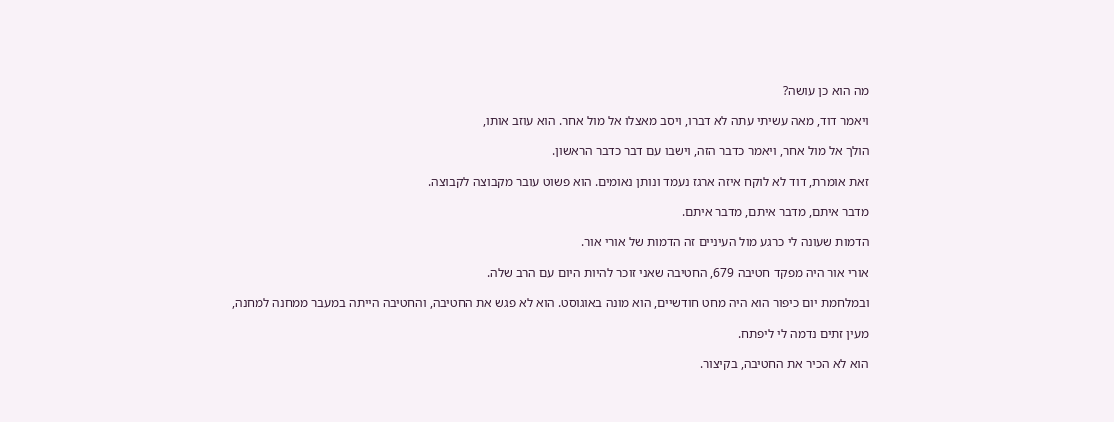מה הוא כן עושה?

ויאמר דוד, מאה עשיתי עתה לא דברו, ויסב מאצלו אל מול אחר. הוא עוזב אותו,

הולך אל מול אחר, ויאמר כדבר הזה, וישבו עם דבר כדבר הראשון.

זאת אומרת, דוד לא לוקח איזה ארגז נעמד ונותן נאומים. הוא פשוט עובר מקבוצה לקבוצה.

מדבר איתם, מדבר איתם, מדבר איתם.

הדמות שעונה לי כרגע מול העיניים זה הדמות של אורי אור.

אורי אור היה מפקד חטיבה 679, החטיבה שאני זוכר להיות היום עם הרב שלה.

ובמלחמת יום כיפור הוא היה מחט חודשיים, הוא מונה באוגוסט. הוא לא פגש את החטיבה, והחטיבה הייתה במעבר ממחנה למחנה,

מעין זתים נדמה לי ליפתח.

הוא לא הכיר את החטיבה, בקיצור.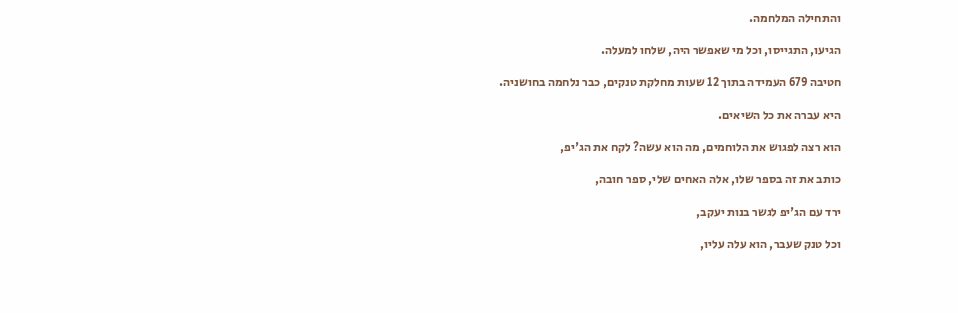והתחילה המלחמה.

הגיעו, התגייסו, וכל מי שאפשר היה, שלחו למעלה.

חטיבה 679 העמידה בתוך 12 שעות מחלקת טנקים, כבר נלחמה בחושניה.

היא עברה את כל השיאים.

הוא רצה לפגוש את הלוחמים, מה הוא עשה? לקח את הג'יפ,

כותב את זה בספר שלו, אלה האחים שלי, ספר חובה,

ירד עם הג'יפ לגשר בנות יעקב,

וכל טנק שעבר, הוא עלה עליו,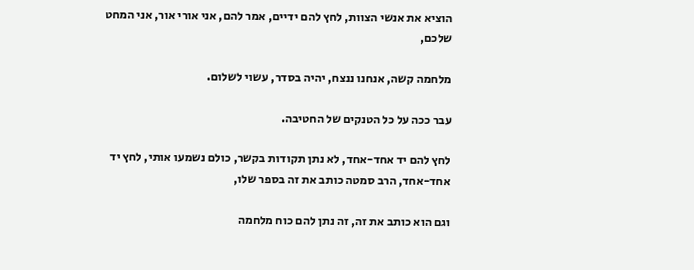הוציא את אנשי הצוות, לחץ להם ידיים, אמר להם, אני אורי אור, אני המחט שלכם,

מלחמה קשה, אנחנו ננצח, יהיה בסדר, עשוי לשלום.

עבר ככה על כל הטנקים של החטיבה.

לחץ להם יד אחד-אחד, לא נתן תקודות בקשר, כולם נשמעו אותי, לחץ יד אחד-אחד, הרב סמטה כותב את זה בספר שלו,

וגם הוא כותב את זה, זה נתן להם כוח מלחמה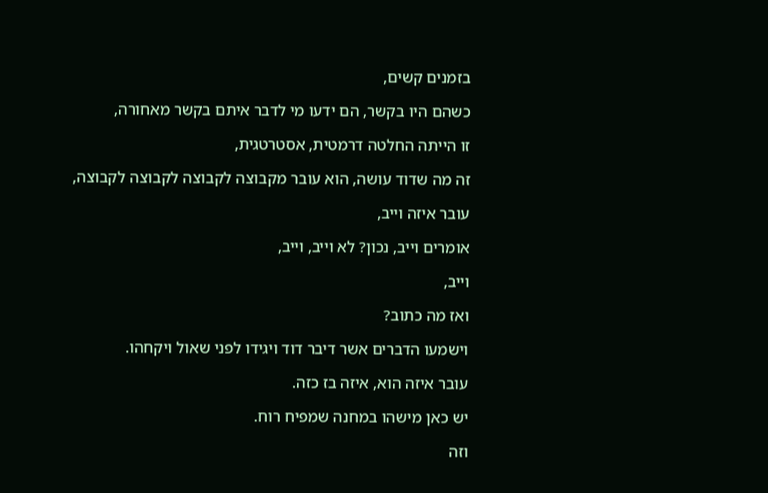בזמנים קשים,

כשהם היו בקשר, הם ידעו מי לדבר איתם בקשר מאחורה,

זו הייתה החלטה דרמטית, אסטרטגית,

זה מה שדוד עושה, הוא עובר מקבוצה לקבוצה לקבוצה לקבוצה,

עובר איזה וייב,

אומרים וייב, נכון? לא וייב, וייב,

וייב,

ואז מה כתוב?

וישמעו הדברים אשר דיבר דוד ויגידו לפני שאול ויקחהו.

עובר איזה הוא, איזה בז כזה.

יש כאן מישהו במחנה שמפיח רוח.

וזה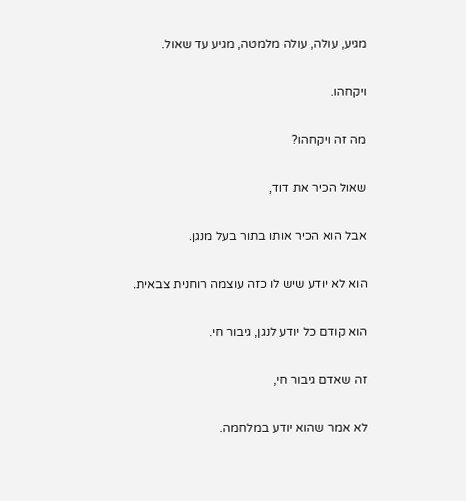מגיע, עולה, עולה מלמטה, מגיע עד שאול.

ויקחהו.

מה זה ויקחהו?

שאול הכיר את דוד,

אבל הוא הכיר אותו בתור בעל מנגן.

הוא לא יודע שיש לו כזה עוצמה רוחנית צבאית.

הוא קודם כל יודע לנגן, גיבור חי.

זה שאדם גיבור חי,

לא אמר שהוא יודע במלחמה.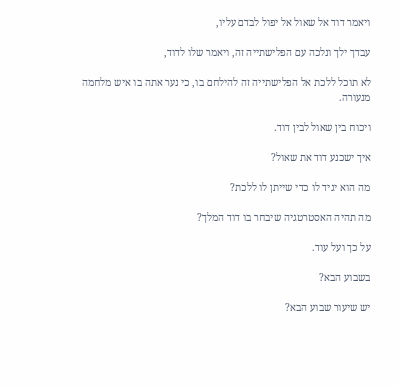ויאמר דוד אל שאול אל יפול לבדם עליו,

עבדך ילך ונלכה עם הפלישתייה זה, ויאמר שלו לדוד,

לא תוכל ללכת אל הפלישתייה זה להילחם בו, כי נער אתה בו איש מלחמה מנעורה.

ויכוח בין שאול לבין דוד.

איך ישכנע דוד את שאול?

מה הוא יגיד לו כדי שייתן לו ללכת?

מה תהיה האסטרטגיה שיבחר בו דוד המלך?

על כך ועל עוד.

בשבוע הבא?

יש שיעור שבוע הבא?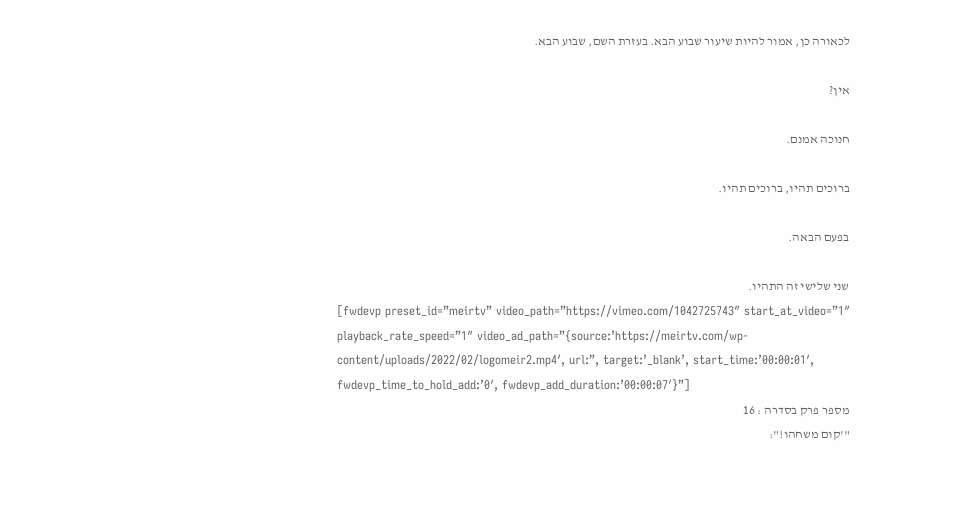לכאורה כן, אמור להיות שיעור שבוע הבא. בעזרת השם, שבוע הבא.

אין?

חנוכה אמנם.

ברוכים תהיו, ברוכים תהיו.

בפעם הבאה.

שני שלישי זה התהיו.
[fwdevp preset_id=”meirtv” video_path=”https://vimeo.com/1042725743″ start_at_video=”1″ playback_rate_speed=”1″ video_ad_path=”{source:’https://meirtv.com/wp-content/uploads/2022/02/logomeir2.mp4′, url:”, target:’_blank’, start_time:’00:00:01′, fwdevp_time_to_hold_add:’0′, fwdevp_add_duration:’00:00:07′}”]
מספר פרק בסדרה : 16
"'קום משחהו!":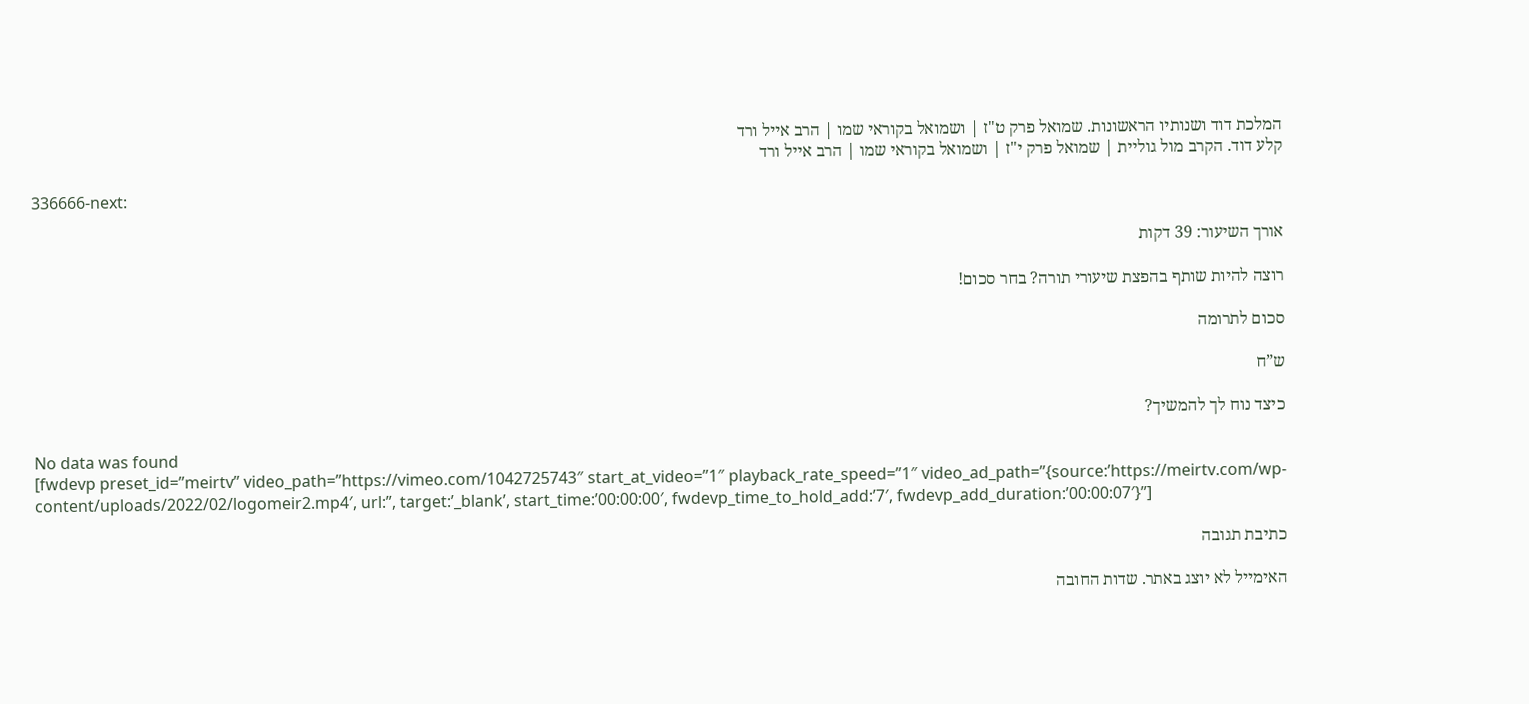המלכת דוד ושנותיו הראשונות. שמואל פרק ט"ז | ושמואל בקוראי שמו | הרב אייל ורד
קלע דוד. הקרב מול גוליית | שמואל פרק י"ז | ושמואל בקוראי שמו | הרב אייל ורד

336666-next:

אורך השיעור: 39 דקות

רוצה להיות שותף בהפצת שיעורי תורה? בחר סכום!

סכום לתרומה

ש”ח

כיצד נוח לך להמשיך?

No data was found
[fwdevp preset_id=”meirtv” video_path=”https://vimeo.com/1042725743″ start_at_video=”1″ playback_rate_speed=”1″ video_ad_path=”{source:’https://meirtv.com/wp-content/uploads/2022/02/logomeir2.mp4′, url:”, target:’_blank’, start_time:’00:00:00′, fwdevp_time_to_hold_add:’7′, fwdevp_add_duration:’00:00:07′}”]

כתיבת תגובה

האימייל לא יוצג באתר. שדות החובה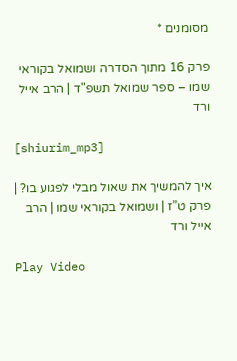מסומנים *

פרק 16 מתוך הסדרה ושמואל בקוראי שמו – ספר שמואל תשפ"ד | הרב אייל ורד

[shiurim_mp3]

איך להמשיך את שאול מבלי לפגוע בו? | פרק ט”ז | ושמואל בקוראי שמו | הרב אייל ורד

Play Video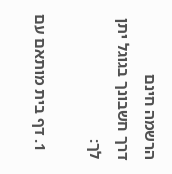הרשמה חינם
דרך חשבונך בגוגל יתן לך:

  1. דף בית מותאם עם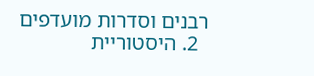רבנים וסדרות מועדפים
  2. היסטוריית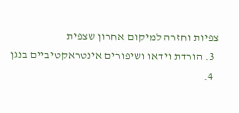צפיות וחזרה למיקום אחרון שצפית
  3. הורדת וידאו ושיפורים אינטראקטיביים בנגן
  4.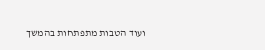ועוד הטבות מתפתחות בהמשך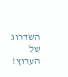השדרוג של הערוץ!